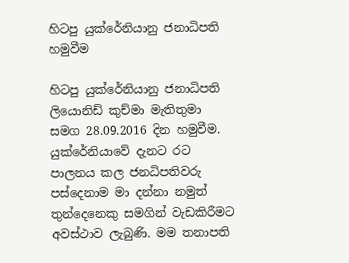හිටපු යුක්රේනියානු ජනාධිපති හමුවීම

හිටපු යුක්රේනියානු ජනාධිපති ලියොනිඩ් කුච්මා මැතිතුමා සමග 28.09.2016 දින හමුවීම.
යුක්රේනියාවේ දැනට රට පාලනය කල ජනධිපතිවරු පස්දෙනාම මා දන්නා නමුත් තුන්දෙනෙකු සමගින් වැඩකිරීමට අවස්ථාව ලැබුණි. මම තනාපති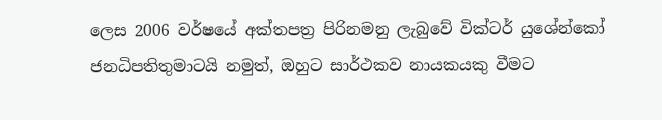ලෙස 2006 වර්ෂයේ අක්තපත්‍ර පිරිනමනු ලැබුවේ වික්ටර් යුශේන්කෝ ජනධිපතිතුමාටයි නමුත්, ඔහුට සාර්ථකව නායකයකු වීමට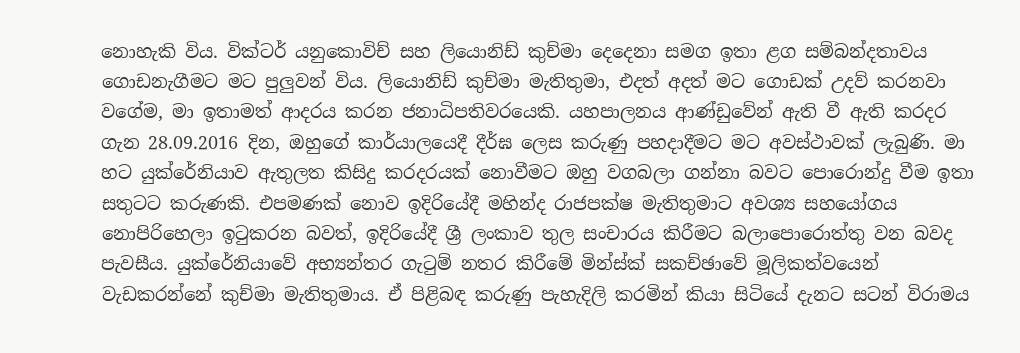නොහැකි විය. වික්ටර් යනුකොවිච් සහ ලියොනිඩ් කුච්මා දෙදෙනා සමග ඉතා ළග සම්බන්දතාවය ගොඩනැගීමට මට පුලුවන් විය. ලියොනිඩ් කුච්මා මැතිතුමා, එදත් අදත් මට ගොඩක් උදව් කරනවා වගේම, මා ඉතාමත් ආදරය කරන ජනාධිපතිවරයෙකි. යහපාලනය ආණ්ඩුවේන් ඇති වී ඇති කරදර ගැන 28.09.2016 දින, ඔහුගේ කාර්යාලයෙදී දීර්ඝ ලෙස කරුණු පහදාදීමට මට අවස්ථාවක් ලැබුණි. මා හට යුක්රේනියාව ඇතුලත කිසිදු කරදරයක් නොවීමට ඔහු වගබලා ගන්නා බවට පොරොන්දු වීම ඉතා සතුටට කරුණකි. එපමණක් නොව ඉදිරියේදී මහින්ද රාජපක්ෂ මැතිතුමාට අවශ්‍ය සහයෝගය නොපිරිහෙලා ඉටුකරන බවත්, ඉදිරියේදී ශ්‍රී ලංකාව තුල සංචාරය කිරීමට බලාපොරොත්තු වන බවද පැවසීය. යුක්රේනියාවේ අභ්‍යන්තර ගැටුම් නතර කිරීමේ මින්ස්ක් සකච්ඡාවේ මූලිකත්වයෙන් වැඩකරන්නේ කුච්මා මැතිතුමාය. ඒ පිළිබඳ කරුණු පැහැදිලි කරමින් කියා සිටියේ දැනට සටන් විරාමය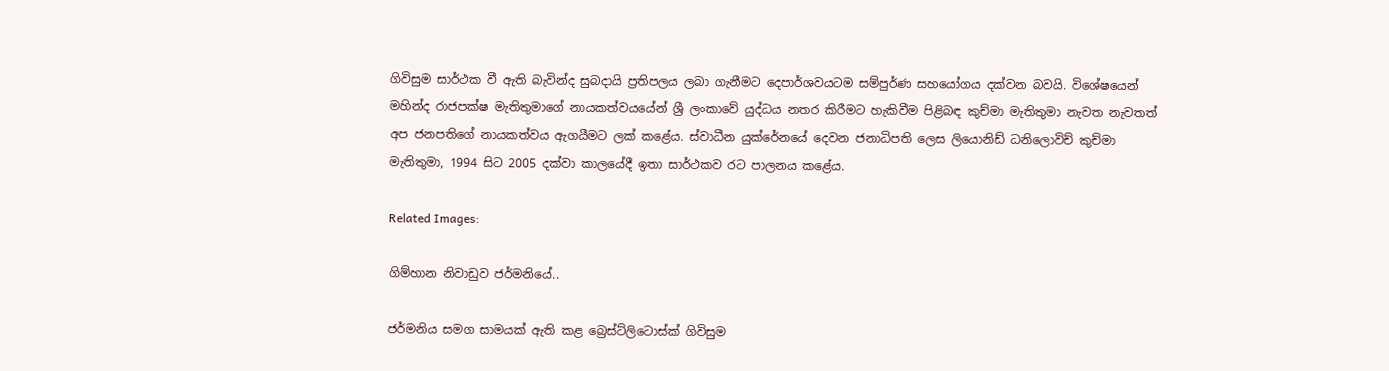ගිවිසුම සාර්ථක වී ඇති බැවින්ද සුබදායි ප්‍රතිපලය ලබා ගැනීමට දෙපාර්ශවයටම සම්පුර්ණ සහයෝගය දක්වන බවයි. විශේෂයෙන් මහින්ද රාජපක්ෂ මැතිතුමාගේ නායකත්වයයේන් ශ්‍රී ලංකාවේ යුද්ධය නතර කිරීමට හැකිවීම පිළිබඳ කුච්මා මැතිතුමා නැවත නැවතත් අප ජනපතිගේ නායකත්වය ඇගයීමට ලක් කළේය. ස්වාධීන යුක්රේනයේ දෙවන ජනාධිපති ලෙස ලියොනිඩ් ධනිලොවිච් කුච්මා මැතිතුමා, 1994 සිට 2005 දක්වා කාලයේදී ඉතා සාර්ථකව රට පාලනය කළේය.

Related Images:

ගිම්හාන නිවාඩුව ජර්මනියේ..

ජර්මනිය සමග සාමයක් ඇති කළ බ්‍රෙස්ට්ලිටොස්ක් ගිවිසුම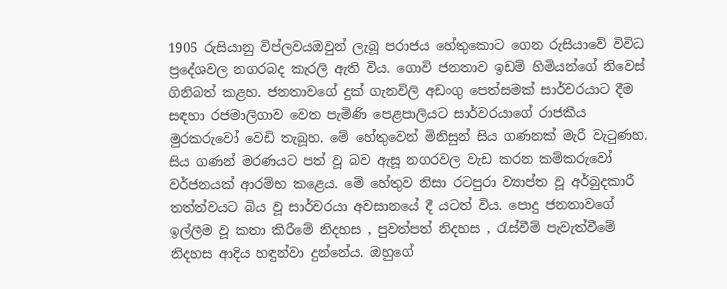1905 රුසියානු විප්ලවයඔවුන් ලැබූ පරාජය හේතුකොට ගෙන රුසියාවේ විවිධ ප්‍රදේශවල නගරබද කැරලි ඇති විය. ගොවි ජනතාව ඉඩම් හිමියන්ගේ නිවෙස් ගිනිබත් කළහ. ජනතාවගේ දුක් ගැනවිලි අඩංගු පෙත්සමක් සාර්වරයාට දීම සඳහා රජමාලිගාව වෙත පැමිණි පෙළපාලියට සාර්වරයාගේ රාජකීය මුරකරුවෝ වෙඩි තැබූහ. මේ හේතුවෙන් මිනිසුන් සිය ගණනක් මැරී වැටුණහ. සිය ගණන් මරණයට පත් වූ බව ඇසූ නගරවල වැඩ කරන කම්කරුවෝ වර්ජනයක් ආරම්භ කළෙය. මේ හේතුව නිසා රටපුරා ව්‍යාප්ත වූ අර්බුදකාරී තත්ත්වයට බිය වූ සාර්වරයා අවසානයේ දී යටත් විය. පොදු ජනතාවගේ ඉල්ලීම වූ කතා කිරීමේ නිදහස , පුවත්පත් නිදහස , රැස්වීම් පැවැත්වීමේ නිදහස ආදිය හඳුන්වා දුන්නේය. ඔහුගේ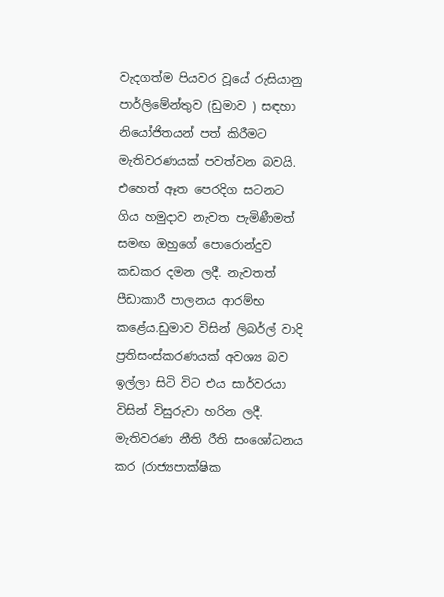වැදගත්ම පියවර වූයේ රුසියානු පාර්ලිමේන්තුව (ඩුමාව ) සඳහා නියෝජිතයන් පත් කිරීමට මැතිවරණයක් පවත්වන බවයි. එහෙත් ඈත පෙරදිග සටනට ගිය හමුදාව නැවත පැමිණීමත් සමඟ ඔහුගේ පොරොන්දුව කඩකර දමන ලදී. නැවතත් පීඩාකාරී පාලනය ආරම්භ කළේය.ඩුමාව විසින් ලිබර්ල් වාදි ප්‍රතිසංස්කරණයක් අවශ්‍ය බව ඉල්ලා සිටි විට එය සාර්වරයා විසින් විසුරුවා හරින ලදී. මැතිවරණ නීති රීති සංශෝධනය කර (රාජ්‍යපාක්ෂික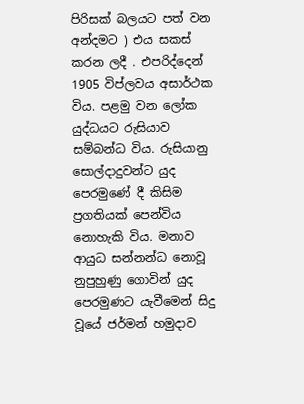පිරිසක් බලයට පත් වන අන්දමට ) එය සකස් කරන ලදී . එපරිද්දෙන් 1905 විප්ලවය අසාර්ථක විය. පළමු වන ලෝක යුද්ධයට රුසියාව සම්බන්ධ විය. රුසියානු සොල්දාදුවන්ට යුද පෙරමුණේ දී කිසිම ප්‍රගතියක් පෙන්විය නොහැකි විය. මනාව ආයුධ සන්නන්ධ නොවූ නුපුහුණු ගොවින් යුද පෙරමුණට යැවීමෙන් සිදු වූයේ ජර්මන් හමුදාව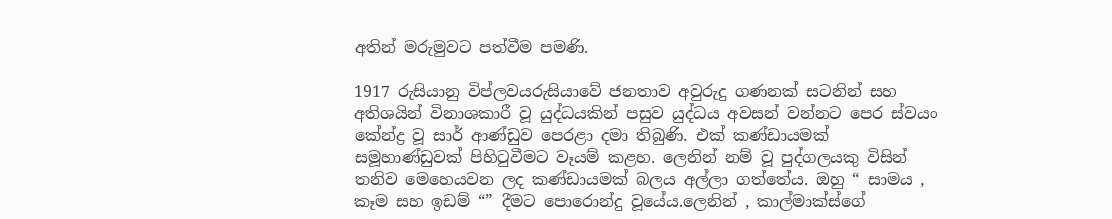අතින් මරුමුවට පත්වීම පමණි.

1917 රුසියානු විප්ලවයරුසියාවේ ජනතාව අවුරුදු ගණනක් සටනින් සහ අතිශයින් විනාශකාරී වූ යුද්ධයකින් පසුව යුද්ධය අවසන් වන්නට පෙර ස්වයං කේන්ද්‍ර වූ සාර් ආණ්ඩුව පෙරළා දමා තිබුණි. එක් කණ්ඩායමක් සමූහාණ්ඩුවක් පිහිටුවීමට වෑයම් කළහ. ලෙනින් නම් වූ පුද්ගලයකු විසින් තනිව මෙහෙයවන ලද කණ්ඩායමක් බලය අල්ලා ගත්තේය. ඔහු “ සාමය , කෑම සහ ඉඩම් “” දීමට පොරොන්දු වූයේය.ලෙනින් , කාල්මාක්ස්ගේ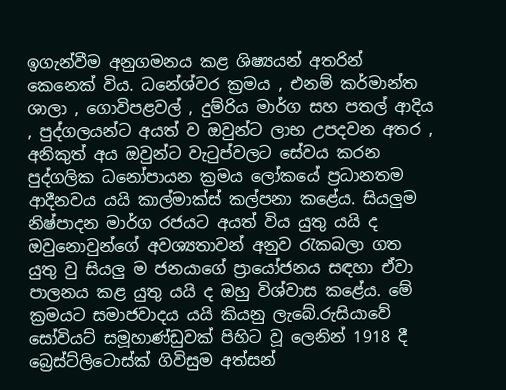ඉගැන්වීම අනුගමනය කළ ශිෂ්‍යයන් අතරින් කෙනෙක් විය. ධනේශ්වර ක්‍රමය , එනම් කර්මාන්ත ශාලා , ගොවිපළවල් , දුම්රිය මාර්ග සහ පතල් ආදිය , පුද්ගලයන්ට අයත් ව ඔවුන්ට ලාභ උපදවන අතර , අනිකුත් අය ඔවුන්ට වැටුප්වලට සේවය කරන පුද්ගලික ධනෝපායන ක්‍රමය ලෝකයේ ප්‍රධානතම ආදීනවය යයි කාල්මාක්ස් කල්පනා කළේය. සියලුම නිෂ්පාදන මාර්ග රජයට අයත් විය යුතු යයි ද ඔවුනොවුන්ගේ අවශ්‍යතාවන් අනුව රැකබලා ගත යුතු වු සියලු ම ජනයාගේ ප්‍රායෝජනය සඳහා ඒවා පාලනය කළ යුතු යයි ද ඔහු විශ්වාස කළේය. මේ ක්‍රමයට සමාජවාදය යයි කියනු ලැබේ.රුසියාවේ සෝවියට් සමූහාණ්ඩුවක් පිහිට වූ ලෙනින් 1918 දී බ්‍රෙස්ට්ලිටොස්ක් ගිවිසුම අත්සන්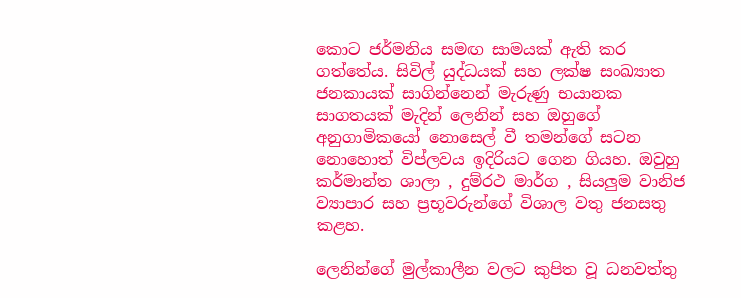කොට ජර්මනිය සමඟ සාමයක් ඇති කර ගත්තේය. සිවිල් යුද්ධයක් සහ ලක්ෂ සංඛ්‍යාත ජනකායක් සාගින්නෙන් මැරුණු භයානක සාගතයක් මැදින් ලෙනින් සහ ඔහුගේ අනුගාමිකයෝ නොසෙල් වී තමන්ගේ සටන නොහොත් විප්ලවය ඉදිරියට ගෙන ගියහ. ඔවුහු කර්මාන්ත ශාලා , දුම්රථ මාර්ග , සියලුම වානිජ ව්‍යාපාර සහ ප්‍රභූවරුන්ගේ විශාල වතු ජනසතු කළහ.

ලෙනින්ගේ මුල්කාලීන වලට කුපිත වූ ධනවත්තු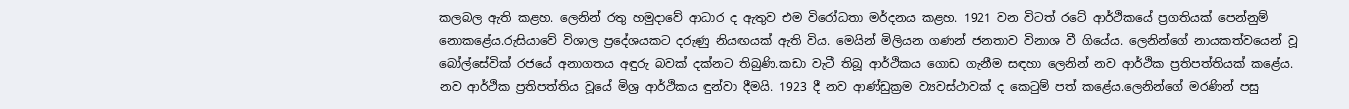කලබල ඇති කළහ. ලෙනින් රතු හමුදාවේ ආධාර ද ඇතුව එම විරෝධතා මර්දනය කළහ. 1921 වන විටත් රටේ ආර්ථිකයේ ප්‍රගතියක් පෙන්නුම් නොකළේය.රුසියාවේ විශාල ප්‍රදේශයකට දරුණු නියඟයක් ඇති විය. මෙයින් මිලියන ගණන් ජනතාව විනාශ වී ගියේය. ලෙනින්ගේ නායකත්වයෙන් වූ බෝල්සේවික් රජයේ අනාගතය අඳුරු බවක් දක්නට තිබුණි.කඩා වැටී තිබූ ආර්ථිකය ගොඩ ගැනීම සඳහා ලෙනින් නව ආර්ථික ප්‍රතිපත්තියක් කළේය. නව ආර්ථික ප්‍රතිපත්තිය වූයේ මිශ්‍ර ආර්ථිකය ඳුන්වා දීමයි. 1923 දී නව ආණ්ඩුක්‍රම ව්‍යවස්ථාවක් ද කෙටුම් පත් කළේය.ලෙනින්ගේ මරණින් පසු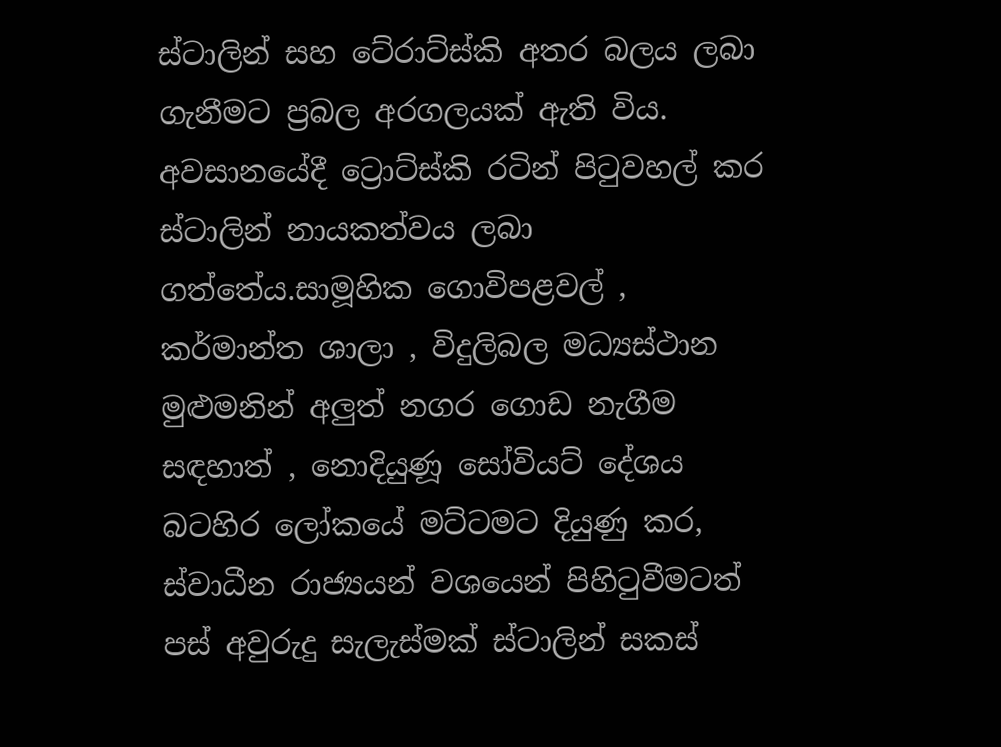ස්ටාලින් සහ ටේ‍රාට්ස්කි අතර බලය ලබා ගැනීමට ප්‍රබල අරගලයක් ඇති විය. අවසානයේදී ට්‍රොට්ස්කි රටින් පිටුවහල් කර ස්ටාලින් නායකත්වය ලබා ගත්තේය.සාමූහික ගොවිපළවල් , කර්මාන්ත ශාලා , විදුලිබල මධ්‍යස්ථාන මුළුමනින් අලුත් නගර ගොඩ නැගීම සඳහාත් , නොදියුණූ සෝවියට් දේශය බටහිර ලෝකයේ මට්ටමට දියුණු කර, ස්වාධීන රාජ්‍යයන් වශයෙන් පිහිටුවීමටත් පස් අවුරුදු සැලැස්මක් ස්ටාලින් සකස්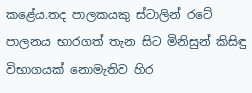කළේය.තද පාලකයකු ස්ටාලින් රටේ පාලනය භාරගත් තැන සිට මිනිසුන් කිසිඳු විභාගයක් නොමැතිව හිර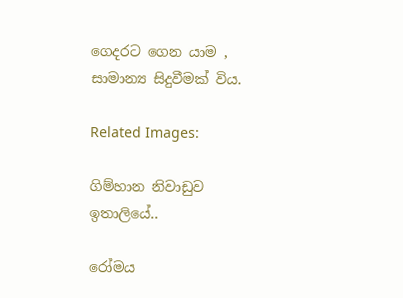ගෙදරට ගෙන යාම , සාමාන්‍ය සිදුවීමක් විය.

Related Images:

ගිම්හාන නිවාඩුව ඉතාලියේ..

රෝමය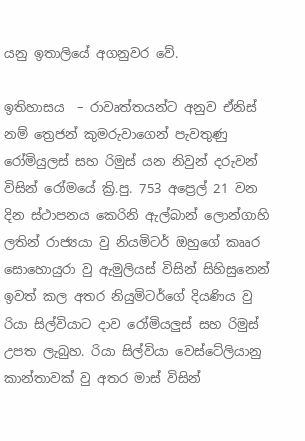යනු ඉතාලියේ අගනුවර වේ.

ඉතිහාසය  – රාවෘත්තයන්ට අනුව ඒනිස් නම් ත්‍රෙජන් කුමරුවාගෙන් පැවතුණු රෝමියුලස් සහ රිමුස් යන නිවුන් දරුවන් විසින් රෝමයේ ක්‍රි.පු. 753 අප්‍රෙල් 21 වන දින ස්ථාපනය කෙ‍රිනි ඇල්බාන් ලොන්ගාහි ලතින් රාජ්‍යයා වු නියමිටර් ඔහුගේ කෲර සොහොයුරා වු ඇමුලියස් විසින් සිහිසුනෙන් ඉවත් කල අතර නියුමිටර්ගේ දියණිය වු රියා සිල්වියාට දාව රෝමියලුස් සහ රිමුස් උපත ලැබුහ. රියා සිල්වියා වෙස්ටේලියානු කාන්තාවක් වු අතර මාස් විසින්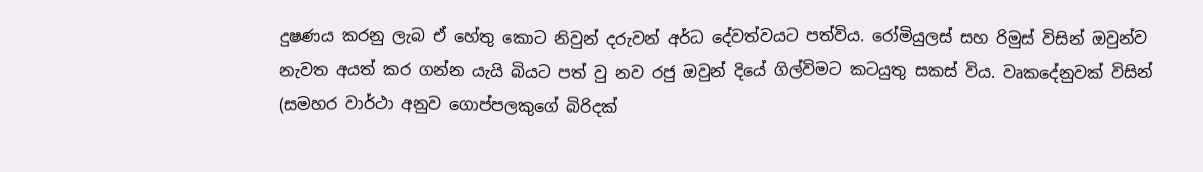දුෂණය කරනු ලැබ ඒ හේතු කොට නිවුන් දරුවන් අර්ධ දේවත්වයට පත්විය. රෝමියුලස් සහ රිමුස් විසින් ඔවුන්ව නැවත අයත් කර ගන්න යැයි බියට පත් වු නව රජු ඔවුන් දියේ ගිල්විමට කටයුතු සකස් විය. වෘකදේනුවක් විසින් (සමහර වාර්ථා අනුව ගොප්පලකුගේ බිරිදක්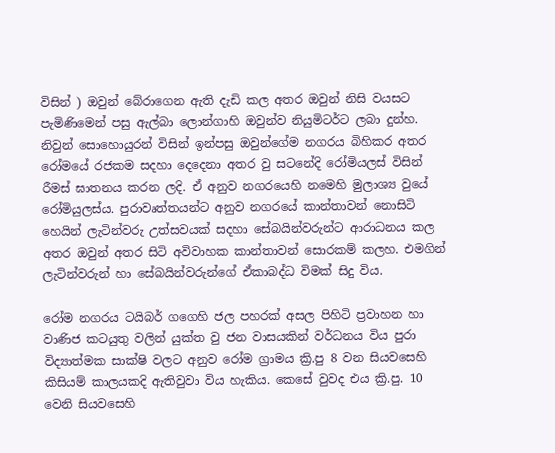විසින් ) ඔවුන් බේරාගෙන ඇති දැඩි කල අතර ඔවුන් නිසි වයසට පැමිණිමෙන් පසු ඇල්බා ලොන්ගාහි ඔවුන්ව නියුමිටර්ට ලබා දුන්හ. නිවුන් සොහොයුරන් විසින් ඉන්පසු ඔවුන්ගේම නගරය බිහිකර අතර රෝමයේ රජකම සදහා දෙදෙනා අතර වු සටනේදි රෝමියලස් විසින් රීමස් ඝාතනය කරන ලදි. ඒ අනුව නගරයෙහි නමෙහි ‍මුලාශ්‍ය වුයේ රෝමියුලස්ය. පුරාවෘත්තයන්ට අනුව නගරයේ කාන්තාවන් නොසිටි හෙයින් ලැටින්වරු උත්සවයක් සදහා සේබයින්වරුන්ට ආරාධනය කල අතර ඔවුන් අතර සිටි අවිවාහක කාන්තාවන් ‍සොරකම් කලහ. එමගින් ලැටින්වරුන් හා සේබයින්වරුන්ගේ ඒකාබද්ධ විමක් සිදු විය.

රෝම නගරය ටයිබර් ගගෙහි ජල පහරක් අසල පිහිටි ප්‍රවාහන හා වාණිජ කටයුතු වලින් යුක්ත වු ජන වාසයකින් වර්ධනය විය පුරා විද්‍යාත්මක සාක්ෂි වලට අනුව රෝම ග්‍රාමය ක්‍රි.පු 8 වන සියවසෙහි කිසියම් කාලයකදි ඇතිවුවා විය හැකිය. කෙසේ වුවද එය ක්‍රි.පු. 10 වෙනි සියවසෙහි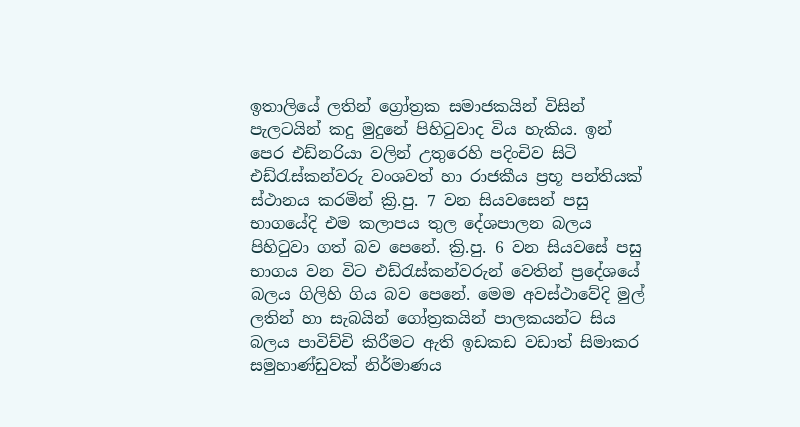ඉතාලියේ ලතින් ග්‍රෝත්‍රක සමාජකයින් විසින් පැලටයින් කදු මුදුනේ පිහිටුවාද විය හැකිය. ඉන් පෙර එඩ්නරියා වලින් උතුරෙහි පදිංචිව සිටි එඩ්රැස්කන්වරු වංශවත් හා රාජකීය ප්‍රභූ පන්තියක් ස්ථානය කරමින් ක්‍රි.පු. 7 වන සියවසෙන් පසු භාගයේදි එම කලාපය තුල දේශපාලන බලය පිහිටුවා ගත් බව පෙනේ. ක්‍රි.පු. 6 වන සියවසේ පසු භාගය වන විට එඩ්රැස්කන්වරුන් වෙතින් ප්‍රදේශයේ බලය ගිලිහි ගිය බව පෙනේ. මෙම අවස්ථාවේදි මුල් ලතින් හා සැබයින් ගෝත්‍රකයින් පාලකයන්ට සිය බලය පාවිච්චි කිරීමට‍ ඇති ඉඩකඩ වඩාත් සිමාකර සමුහාණ්ඩුවක් නිර්මාණය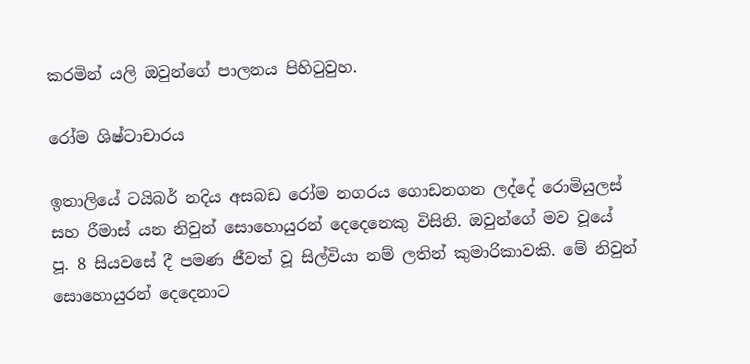කරමින් යලි ඔවුන්ගේ පාලනය පිහිටුවුහ.

රෝම ශිෂ්ටාචාරය

ඉතාලියේ ටයිබර් නදිය අසබඩ රෝම නගරය ගොඩනගන ලද්දේ රොමියුලස් සහ රීමාස් යන නිවුන් සොහොයුරන් දෙදෙනෙකු විසිනි. ඔවුන්ගේ මව වූයේ පූ. 8 සියවසේ දී පමණ ජීවත් වූ සිල්වියා නම් ලතින් කුමාරිකාවකි. මේ නිවුන් සොහොයුරන් දෙදෙනාට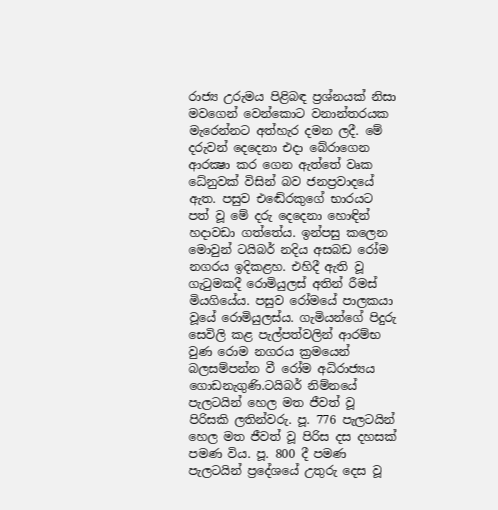රාජ්‍ය උරුමය පිළිබඳ ප්‍රශ්නයක් නිසා මවගෙන් වෙන්කොට වනාන්තරයක මැරෙන්නට අත්හැර දමන ලදී. මේ දරුවන් දෙදෙනා එදා බේරාගෙන ආරක්‍ෂා කර ගෙන ඇත්තේ වෘක ධේනුවක් විසින් බව ජනප්‍රවාදයේ ඇත. පසුව එ‍ඬේරකුගේ භාරයට පත් වූ මේ දරු දෙදෙනා හොඳින් හදාවඩා ගත්තේය. ඉන්පසු කලෙන මොවුන් ටයිබර් නදිය අසබඩ රෝම නගරය ඉදිකළහ. එහිදී ඇති වූ ගැටුමකදී රොමියුලස් අතින් රීමස් මියගියේය. පසුව රෝමයේ පාලකයා වූයේ රොමියුලස්ය. ගැමියන්ගේ පිදුරු සෙවිලි කළ පැල්පත්වලින් ආරම්භ වුණ රොම නගරය ක්‍රමයෙන් බලසම්පන්න වී රෝම අධිරාජ්‍යය ගොඩනැගුණි.ටයිබර් නිම්නයේ පැලටයින් හෙල මත ජීවත් වූ පිරිසකි ලතින්වරු. පූ. 776 පැලටයින් හෙල මත ජීවත් වූ පිරිස දස දහසක් පමණ විය. පූ. 800 දී පමණ පැලටයින් ප්‍රදේශයේ උතුරු දෙස වූ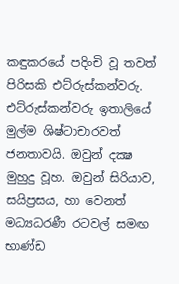කඳුකරයේ පදිංචි වූ තවත් පිරිසකි එට්රුස්කන්වරු.  එට්රුස්කන්වරු ඉතාලියේ මුල්ම ශිෂ්ටාචාරවත් ජනතාවයි. ඔවුන් දක්‍ෂ මුහුදු වූහ. ඔවුන් සිරියාව, සයිප්‍රසය, හා වෙනත් මධ්‍යධරණී රටවල් සමඟ භාණ්ඩ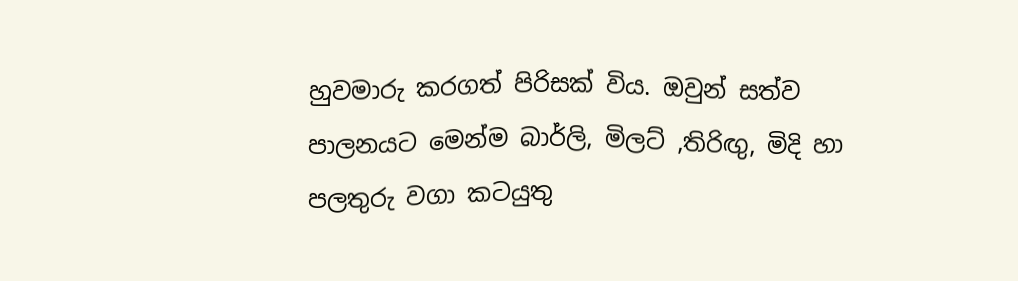හුවමාරු කරගත් පිරිසක් විය. ඔවුන් සත්ව පාලනයට මෙන්ම බාර්ලි, මිලට් ,තිරිඟු, මිදි හා පලතුරු වගා කටයුතු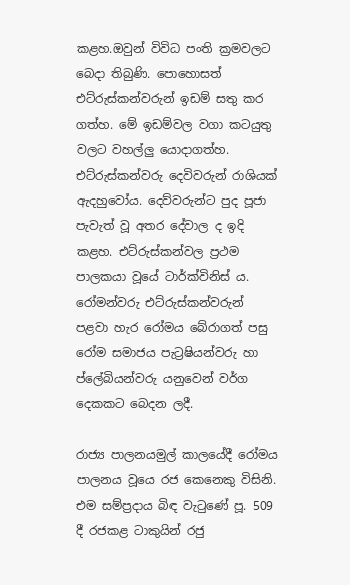කළහ.ඔවුන් විවිධ පංති ක්‍රමවලට බෙදා තිබුණි. පොහොසත් එට්රුස්කන්වරුන් ඉඩම් සතු කර ගත්හ. මේ ඉඩම්වල වගා කටයුතු වලට වහල්ලු යොදාගත්හ. එට්රුස්කන්වරු දෙවිවරුන් රාශියක් ඇදහුවෝය. දෙව්වරුන්ට පුද පූජා පැවැත් වූ අතර දේවාල ද ඉදි කළහ. එට්රුස්කන්වල ප්‍රථම පාලකයා වූයේ ටාර්ක්විනිස් ය. රෝමන්වරු එට්රුස්කන්වරුන් පළවා හැර රෝමය බේරාගත් පසු රෝම සමාජය පැට්‍රෂියන්වරු හා ප්ලේබියන්වරු යනුවෙන් වර්ග දෙකකට බෙදන ලදී.

රාජ්‍ය පාලනයමුල් කාලයේදී රෝමය පාලනය වූයෙ රජ කෙනෙකු විසිනි. එම සම්ප්‍රදාය බිඳ වැටුණේ පූ. 509 දී රජකළ ටාකුයින් රජු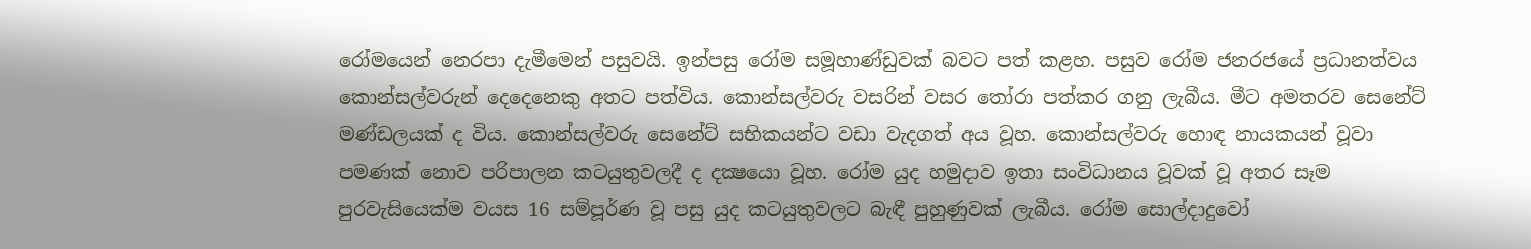රෝමයෙන් නෙරපා දැමීමෙන් පසුවයි. ඉන්පසු රෝම සමූහාණ්ඩුවක් බවට පත් කළහ. පසුව රෝම ජනරජයේ ප්‍රධානත්වය කොන්සල්වරුන් දෙදෙනෙකු අතට පත්විය. කොන්සල්වරු වසරින් වසර තෝරා පත්කර ගනු ලැබීය. මීට අමතරව සෙනේට් මණ්ඩලයක් ද විය. කොන්සල්වරු සෙනේට් සභිකයන්ට වඩා වැදගත් අය වූහ. කොන්සල්වරු හොඳ නායකයන් වූවා පමණක් නොව පරිපාලන කටයුතුවලදී ද දක්‍ෂයො වූහ. රෝම යුද හමුදාව ඉතා සංවිධානය වූවක් වූ අතර සෑම පුරවැසියෙක්ම වයස 16 සම්පූර්ණ වූ පසු යුද කටයුතුවලට බැඳී පුහුණුවක් ලැබීය. රෝම සොල්දාදුවෝ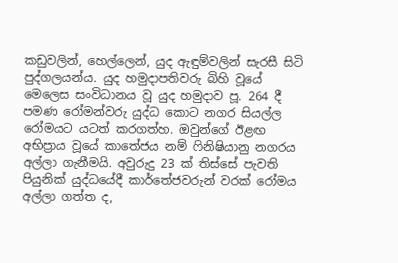කඩුවලින්, හෙල්ලෙන්, යුද ඇඳුම්වලින් සැරසී සිටි පුද්ගලයන්ය. යුද හමුදාපතිවරු බිහි වූයේ මෙලෙස සංවිධානය වූ යුද හමුදාව පූ. 264 දී පමණ රෝමන්වරු යුද්ධ කොට නගර සියල්ල රෝමයට යටත් කරගත්හ. ඔවුන්ගේ ඊළඟ අභිප්‍රාය වූයේ කාතේජය නම් ෆිනිෂියානු නගරය අල්ලා ගැනීමයි. අවුරුදු 23 ක් තිස්සේ පැවති පියුනික් යුද්ධයේදී කාර්තේජවරුන් වරක් රෝමය අල්ලා ගත්ත ද,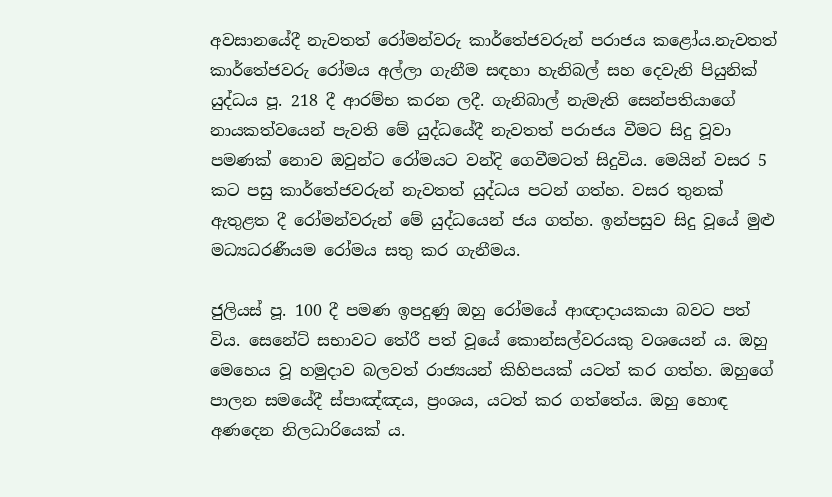අවසානයේදී නැවතත් රෝමන්වරු කාර්තේජවරුන් පරාජය කළෝය.නැවතත් කාර්තේජවරු රෝමය අල්ලා ගැනීම සඳහා හැනිබල් සහ දෙවැනි පියුනික් යුද්ධය පූ. 218 දී ආරම්භ කරන ලදී. ගැනිබාල් නැමැති සෙන්පතියාගේ නායකත්වයෙන් පැවති මේ යුද්ධයේදී නැවතත් පරාජය වීමට සිදු වූවා පමණක් නොව ඔවුන්ට රෝමයට වන්දි ගෙවීමටත් සිදුවිය. මෙයින් වසර 5 කට පසු කාර්තේජවරුන් නැවතත් යුද්ධය පටන් ගත්හ. වසර තුනක් ඇතුළත දී රෝමන්වරුන් මේ යුද්ධයෙන් ජය ගත්හ. ඉන්පසුව සිදු වූයේ මුළු මධ්‍යධරණීයම රෝමය සතු කර ගැනීමය.

ජුලියස් පූ. 100 දී පමණ ඉපදුණු ඔහු රෝමයේ ආඥාදායකයා බවට පත් විය. සෙනේට් සභාවට තේරී පත් වූයේ කොන්සල්වරයකු වශයෙන් ය. ඔහු මෙහෙය වූ හමුදාව බලවත් රාජ්‍යයන් කිහිපයක් යටත් කර ගත්හ. ඔහුගේ පාලන සමයේදී ස්පාඤ්ඤය, ප්‍රංශය, යටත් කර ගත්තේය. ඔහු හොඳ අණදෙන නිලධාරියෙක් ය.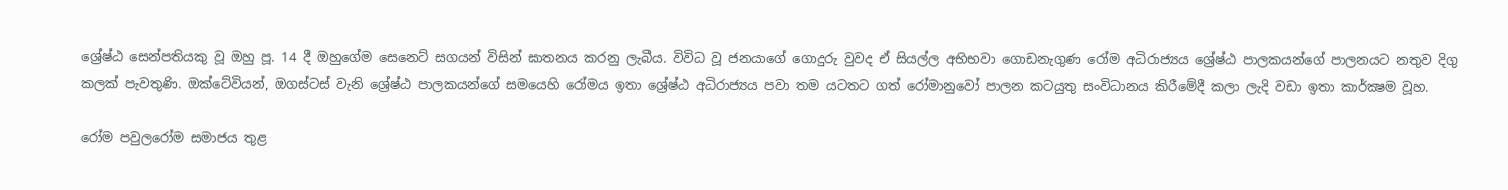ශ්‍රේෂ්ඨ සෙන්පතියකු වූ ඔහු පූ. 14 දී ඔහුගේම සෙනෙට් සගයන් විසින් ඝාතනය කරනු ලැබීය. විවිධ වූ ජනයාගේ ගොදුරු වුවද ඒ සියල්ල අභිභවා ගොඩනැගුණ රෝම අධිරාජ්‍යය ශ්‍රේෂ්ඨ පාලකයන්ගේ පාලනයට නතුව දිගු කලක් පැවතුණි. ඔක්ටේවියන්, ඔගස්ටස් වැනි ශ්‍රේෂ්ඨ පාලකයන්ගේ සමයෙහි රෝමය ඉතා ශ්‍රේෂ්ඨ අධිරාජ්‍යය පවා තම යටතට ගත් රෝමානුවෝ පාලන කටයුතු සංවිධානය කිරීමේදී කලා ලැදි වඩා ඉතා කාර්ක්‍ෂම වූහ.

රෝම පවුලරෝම සමාජය තුළ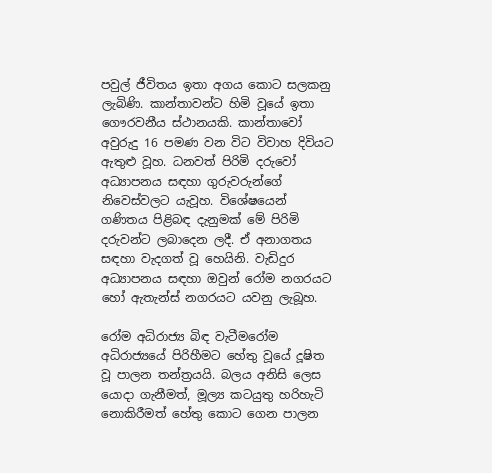පවුල් ජීවිතය ඉතා අගය කොට සලකනු ලැබිණි. කාන්තාවන්ට හිමි වූයේ ඉතා ගෞරවනීය ස්ථානයකි. කාන්තාවෝ අවුරුදු 16 පමණ වන විට විවාහ දිවියට ඇතුළු වූහ. ධනවත් පිරිමි දරුවෝ අධ්‍යාපනය සඳහා ගුරුවරුන්ගේ නිවෙස්වලට යැවූහ. විශේෂයෙන් ගණිතය පිළිබඳ දැනුමක් මේ පිරිමි දරුවන්ට ලබාදෙන ලදී. ඒ අනාගතය සඳහා වැදගත් වූ හෙයිනි. වැඩිදුර අධ්‍යාපනය සඳහා ඔවුන් රෝම නගරයට හෝ ඇතැන්ස් නගරයට යවනු ලැබූහ.

රෝම අධිරාජ්‍ය බිඳ වැටීමරෝම අධිරාජ්‍යයේ පිරිහීමට හේතු වූයේ දූෂිත වූ පාලන තන්ත්‍රයයි. බලය අනිසි ලෙස යොදා ගැනීමත්, මූල්‍ය කටයුතු හරිහැටි නොකිරීමත් හේතු කොට ගෙන පාලන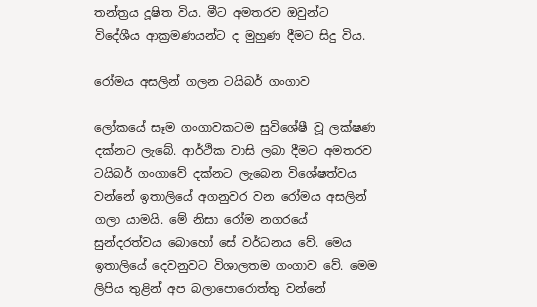තන්ත්‍රය දූෂිත විය. මීට අමතරව ඔවුන්ට විදේශීය ආක්‍රමණයන්ට ද මුහුණ දීමට සිදු විය.

රෝමය අසලින් ගලන ටයිබර් ගංගාව

ලෝකයේ සෑම ගංගාවකටම සුවිශේෂී වූ ලක්ෂණ දක්නට ලැබේ. ආර්ථික වාසි ලබා දීමට අමතරව ටයිබර් ගංගාවේ දක්නට ලැබෙන විශේෂත්වය වන්නේ ඉතාලියේ අගනුවර වන රෝමය අසලින් ගලා යාමයි. මේ නිසා රෝම නගරයේ සුන්දරත්වය බොහෝ සේ වර්ධනය වේ. මෙය ඉතාලියේ දෙවනුවට විශාලතම ගංගාව වේ. මෙම ලිපිය තුළින් අප බලාපොරොත්තු වන්නේ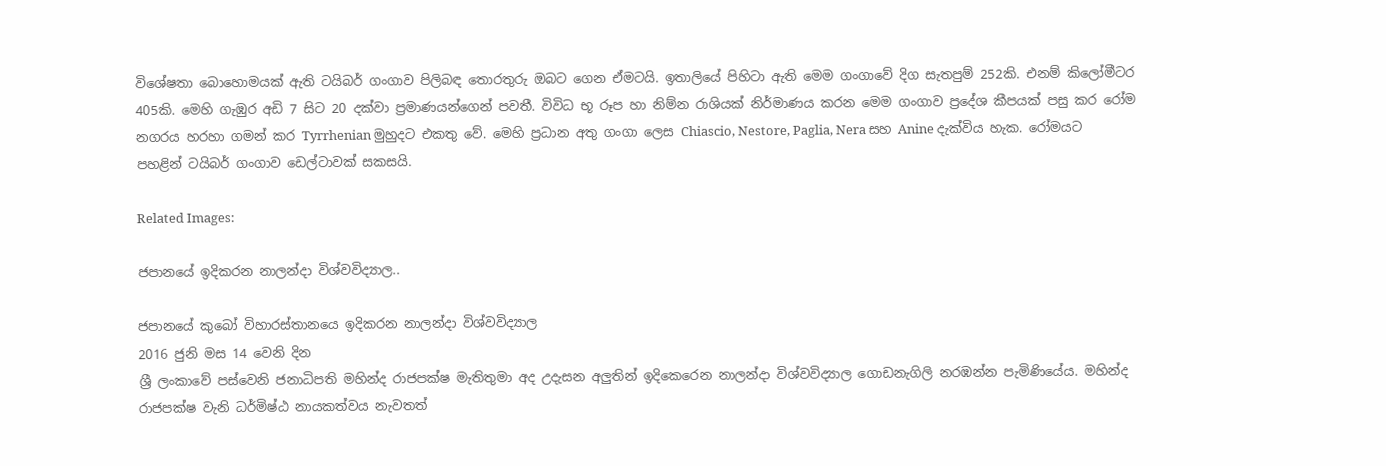විශේෂතා බොහොමයක් ඇති ටයිබර් ගංගාව පිලිබඳ තොරතුරු ඔබට ගෙන ඒමටයි. ඉතාලියේ පිහිටා ඇති මෙම ගංගාවේ දිග සැතපුම් 252කි. එනම් කිලෝමීටර 405කි. මෙහි ගැඹුර අඩි 7 සිට 20 දක්වා ප්‍රමාණයන්ගෙන් පවතී. විවිධ භූ රූප හා නිම්න රාශියක් නිර්මාණය කරන මෙම ගංගාව ප්‍රදේශ කීපයක් පසු කර රෝම නගරය හරහා ගමන් කර Tyrrhenian මුහුදට එකතු වේ. මෙහි ප්‍රධාන අතු ගංගා ලෙස Chiascio, Nestore, Paglia, Nera සහ Anine දැක්විය හැක. රෝමයට පහළින් ටයිබර් ගංගාව ඩෙල්ටාවක් සකසයි.

Related Images:

ජපානයේ ඉදිකරන නාලන්දා විශ්වවිද්‍යාල..

ජපානයේ කුබෝ විහාරස්තානයෙ ඉදිකරන නාලන්දා විශ්වවිද්‍යාල
2016 ජුනි මස 14 වෙනි දින
ශ්‍රී ලංකාවේ පස්වෙනි ජනාධිපති මහින්ද රාජපක්ෂ මැතිතුමා අද උදැසන අලුතින් ඉදිකෙරෙන නාලන්දා විශ්වවිද්‍යාල ගොඩනැගිලි නරඹන්න පැමිණියේය. මහින්ද රාජපක්ෂ වැනි ධර්මිෂ්ඨ නායකත්වය නැවතත්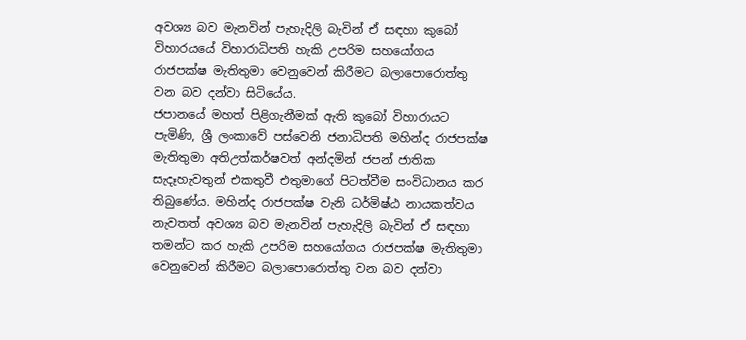අවශ්‍ය බව මැනවින් පැහැදිලි බැවින් ඒ සඳහා කුබෝ විහාරයයේ විහාරාධිපති හැකි උපරිම සහයෝගය රාජපක්ෂ මැතිතුමා වෙනුවෙන් කිරීමට බලාපොරොත්තු වන බව දන්වා සිටියේය.
ජපානයේ මහත් පිළිගැනීමක් ඇති කුබෝ විහාරායට පැමිණි, ශ්‍රී ලංකාවේ පස්වෙනි ජනාධිපති මහින්ද රාජපක්ෂ මැතිතුමා අතිඋත්කර්ෂවත් අන්දමින් ජපන් ජාතික සැදෑහැවතුන් එකතුවී එතුමාගේ පිටත්වීම සංවිධානය කර තිබුණේය. මහින්ද රාජපක්ෂ වැනි ධර්මිෂ්ඨ නායකත්වය නැවතත් අවශ්‍ය බව මැනවින් පැහැදිලි බැවින් ඒ සඳහා තමන්ට කර හැකි උපරිම සහයෝගය රාජපක්ෂ මැතිතුමා වෙනුවෙන් කිරීමට බලාපොරොත්තු වන බව දන්වා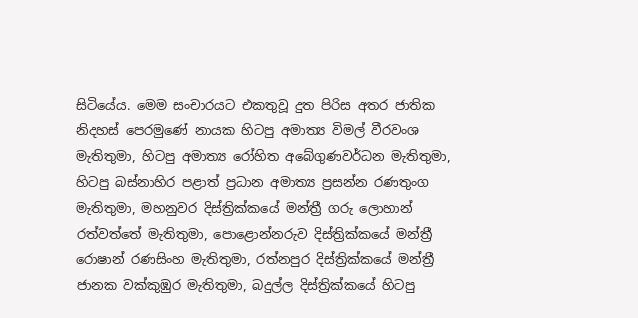සිටියේය. මෙම සංචාරයට එකතුවූ දුත පිරිස අතර ජාතික නිදහස් පෙරමුණේ නායක හිටපු අමාත්‍ය විමල් වීරවංශ මැතිතුමා, හිටපු අමාත්‍ය රෝහිත අබේගුණවර්ධන මැතිතුමා, හිටපු බස්නාහිර පළාත් ප්‍රධාන අමාත්‍ය ප්‍රසන්න රණතුංග මැතිතුමා, මහනුවර දිස්ත්‍රික්කයේ මන්ත්‍රී ගරු ලොහාන් රත්වත්තේ මැතිතුමා, පොළොන්නරුව දිස්ත්‍රික්කයේ මන්ත්‍රී රොෂාන් රණසිංහ මැතිතුමා, රත්නපුර දිස්ත්‍රික්කයේ මන්ත්‍රී ජානක වක්‌කුඹුර මැතිතුමා, බදුල්ල දිස්ත්‍රික්කයේ හිටපු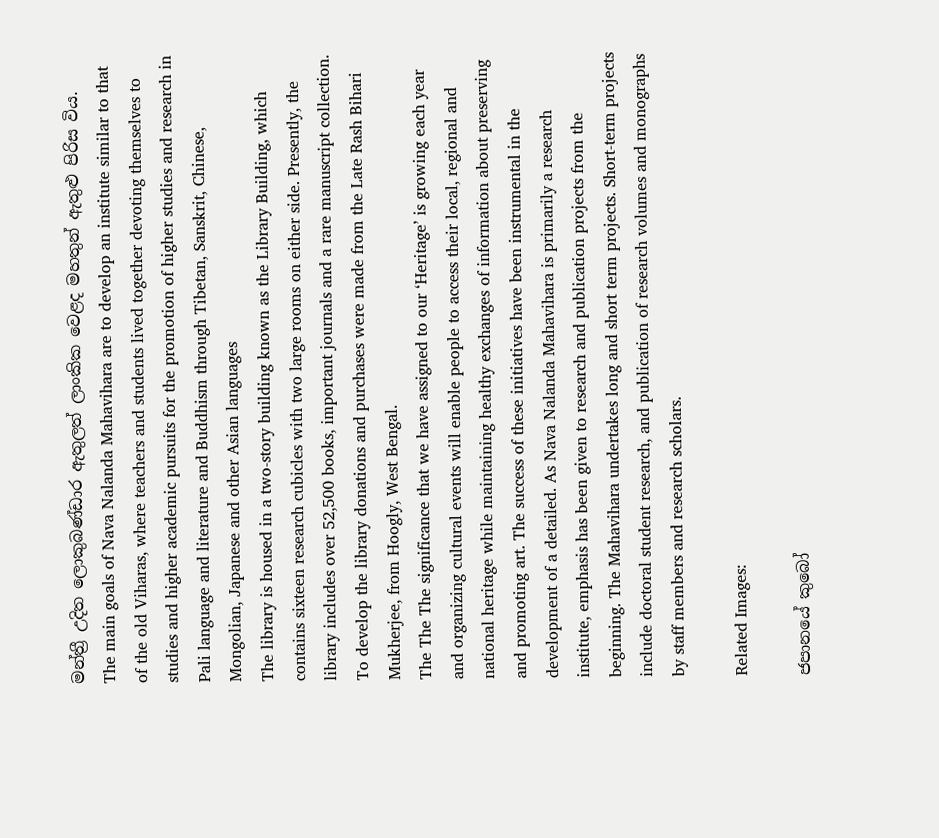මන්ත්‍රී උදිත ලොකුබණ්ඩාර ඇතුලත් ලාංකික වෙළද මහතුන් ඇතුළු පිරිස විය.
The main goals of Nava Nalanda Mahavihara are to develop an institute similar to that of the old Viharas, where teachers and students lived together devoting themselves to studies and higher academic pursuits for the promotion of higher studies and research in Pali language and literature and Buddhism through Tibetan, Sanskrit, Chinese, Mongolian, Japanese and other Asian languages
The library is housed in a two-story building known as the Library Building, which contains sixteen research cubicles with two large rooms on either side. Presently, the library includes over 52,500 books, important journals and a rare manuscript collection. To develop the library donations and purchases were made from the Late Rash Bihari Mukherjee, from Hoogly, West Bengal.
The The The significance that we have assigned to our ‘Heritage’ is growing each year and organizing cultural events will enable people to access their local, regional and national heritage while maintaining healthy exchanges of information about preserving and promoting art. The success of these initiatives have been instrumental in the development of a detailed. As Nava Nalanda Mahavihara is primarily a research institute, emphasis has been given to research and publication projects from the beginning. The Mahavihara undertakes long and short term projects. Short-term projects include doctoral student research, and publication of research volumes and monographs by staff members and research scholars.

Related Images:

ජපානයේ කුබෝ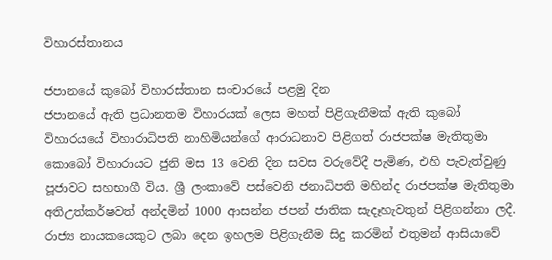විහාරස්තානය

ජපානයේ කුබෝ විහාරස්තාන සංචාරයේ පළමු දින
ජපානයේ ඇති ප්‍රධානතම විහාරයක් ලෙස මහත් පිළිගැනීමක් ඇති කුබෝ විහාරයයේ විහාරාධිපති නාහිමියන්ගේ ආරාධනාව පිළිගත් රාජපක්ෂ මැතිතුමා කොබෝ විහාරායට ජුනි මස 13 වෙනි දින සවස වරුවේදී පැමිණ, එහි පැවැත්වුණු පූජාවට සහභාගී විය. ශ්‍රී ලංකාවේ පස්වෙනි ජනාධිපති මහින්ද රාජපක්ෂ මැතිතුමා අතිඋත්කර්ෂවත් අන්දමින් 1000 ආසන්න ජපන් ජාතික සැදෑහැවතුන් පිළිගන්නා ලදී. රාජ්‍ය නායකයෙකුට ලබා දෙන ඉහලම පිළිගැනීම සිදු කරමින් එතුමන් ආසියාවේ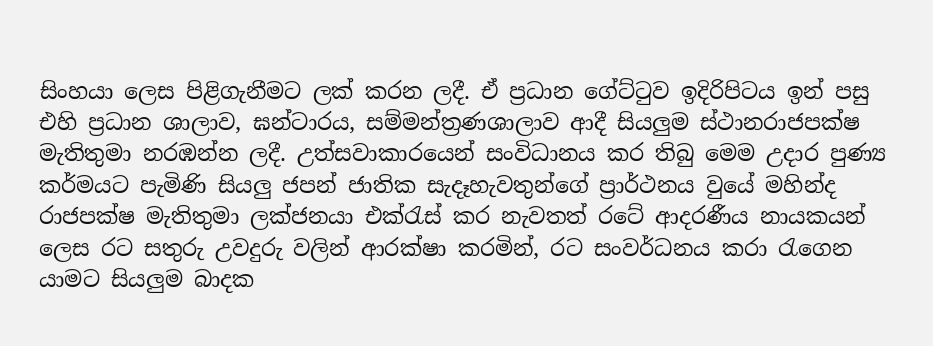සිංහයා ලෙස පිළිගැනීමට ලක් කරන ලදී. ඒ ප්‍රධාන ගේට්ටුව ඉදිරිපිටය ඉන් පසු එහි ප්‍රධාන ශාලාව, ඝන්ටාරය, සම්මන්ත්‍රණශාලාව ආදී සියලුම ස්ථානරාජපක්ෂ මැතිතුමා නරඹන්න ලදී. උත්සවාකාරයෙන් සංවිධානය කර තිබු මෙම උදාර පුණ්‍ය කර්මයට පැමිණි සියලු ජපන් ජාතික සැදෑහැවතුන්ගේ ප්‍රාර්ථනය වුයේ මහින්ද රාජපක්ෂ මැතිතුමා ලක්‍‍ජනයා එක්රැස් කර නැවතත් රටේ ආදරණීය නායකයන් ලෙස රට සතුරු උවදුරු වලින් ආරක්ෂා කරමින්, රට සංවර්ධනය කරා රැගෙන යාමට සියලුම බාදක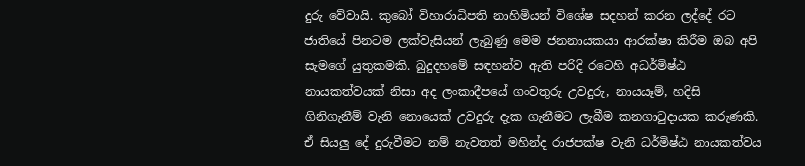දුරු වේවායි. කුබෝ විහාරාධිපති නාහිමියන් විශේෂ සදහන් කරන ලද්දේ රට ජාතියේ පිනටම ලක්වැසියන් ලැබුණු මෙම ජනනායකයා ආරක්ෂා කිරීම ඔබ අපි සැමගේ යුතුකමකි. බුදුදහමේ සඳහන්ව ඇති පරිදි රටෙහි අධර්මිෂ්ඨ නායකත්වයක් නිසා අද ලංකාදීපයේ ගංවතුරු උවදුරු, නායයෑම්, හදිසි ගිනිගැනීම් වැනි නොයෙක් උවදුරු දැක ගැනීමට ලැබීම කනගාටුදායක කරුණකි. ඒ සියලු දේ දුරුවීමට නම් නැවතත් මහින්ද රාජපක්ෂ වැනි ධර්මිෂ්ඨ නායකත්වය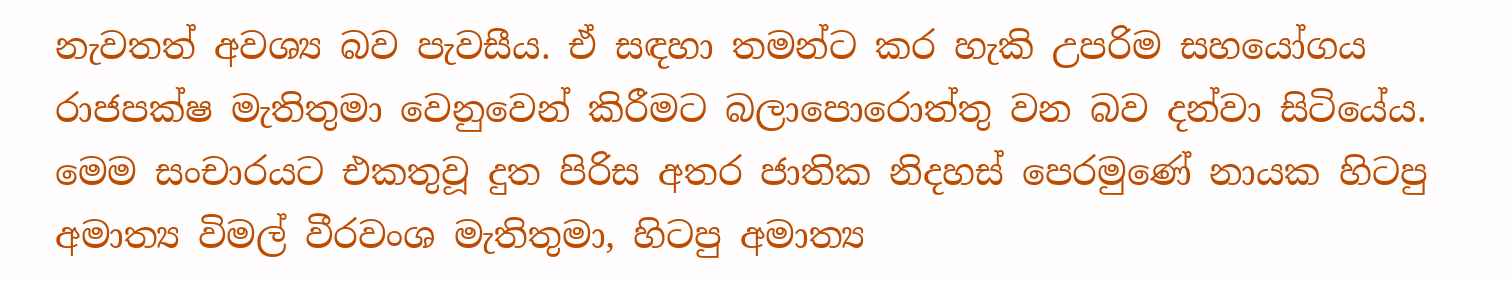නැවතත් අවශ්‍ය බව පැවසීය. ඒ සඳහා තමන්ට කර හැකි උපරිම සහයෝගය රාජපක්ෂ මැතිතුමා වෙනුවෙන් කිරීමට බලාපොරොත්තු වන බව දන්වා සිටියේය.
මෙම සංචාරයට එකතුවූ දුත පිරිස අතර ජාතික නිදහස් පෙරමුණේ නායක හිටපු අමාත්‍ය විමල් වීරවංශ මැතිතුමා, හිටපු අමාත්‍ය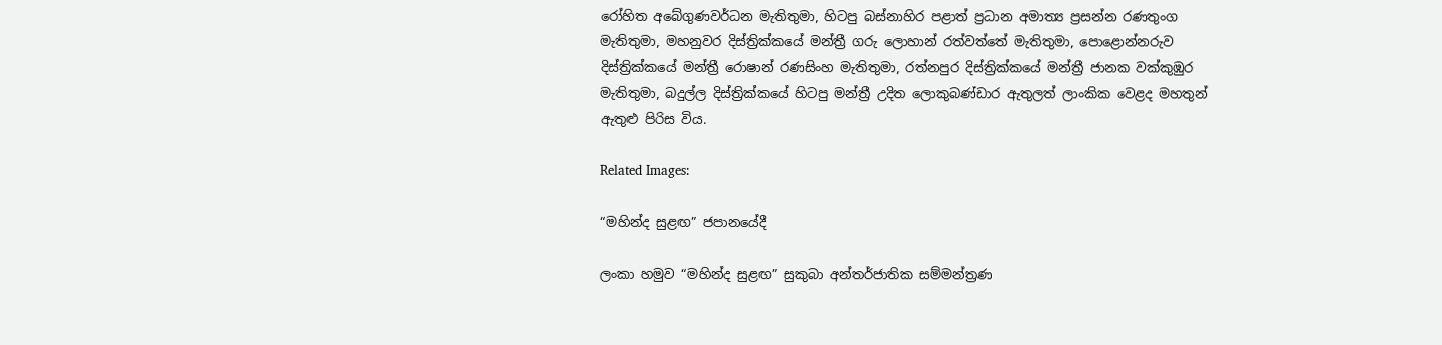රෝහිත අබේගුණවර්ධන මැතිතුමා, හිටපු බස්නාහිර පළාත් ප්‍රධාන අමාත්‍ය ප්‍රසන්න රණතුංග මැතිතුමා, මහනුවර දිස්ත්‍රික්කයේ මන්ත්‍රී ගරු ලොහාන් රත්වත්තේ මැතිතුමා, පොළොන්නරුව දිස්ත්‍රික්කයේ මන්ත්‍රී රොෂාන් රණසිංහ මැතිතුමා, රත්නපුර දිස්ත්‍රික්කයේ මන්ත්‍රී ජානක වක්‌කුඹුර මැතිතුමා, බදුල්ල දිස්ත්‍රික්කයේ හිටපු මන්ත්‍රී උදිත ලොකුබණ්ඩාර ඇතුලත් ලාංකික වෙළද මහතුන් ඇතුළු පිරිස විය.

Related Images:

“මහින්ද සුළඟ” ජපානයේදී

ලංකා හමුව “මහින්ද සුළඟ” සුකුබා අන්තර්ජාතික සම්මන්ත්‍රණ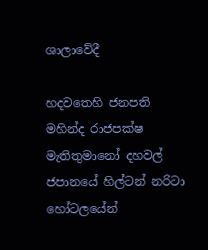ශාලාවේදී

හදවතෙහි ජනපති මහින්ද රාජපක්ෂ මැතිතුමානෝ දහවල් ජපානයේ හිල්ටන් නරිටා හෝටලයේන්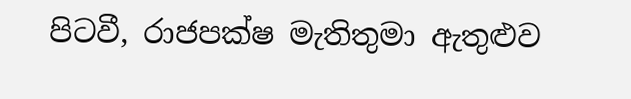පිටවී, රාජපක්ෂ මැතිතුමා ඇතුළුව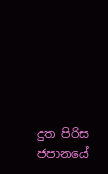දුත පිරිස ජපානයේ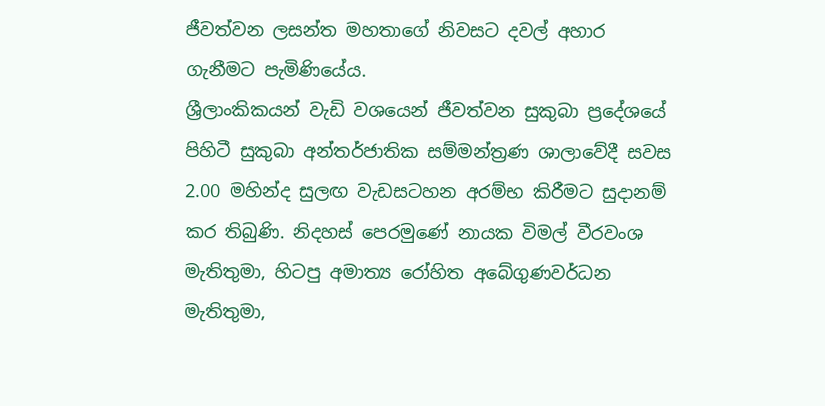ජීවත්වන ලසන්ත මහතාගේ නිවසට දවල් අහාර ගැනීමට පැමිණියේය.
ශ්‍රීලාංකිකයන් වැඩි වශයෙන් ජීවත්වන සුකුබා ප්‍රදේශයේ පිහිටී සුකුබා අන්තර්ජාතික සම්මන්ත්‍රණ ශාලාවේදී සවස 2.00 මහින්ද සුලඟ වැඩසටහන අරම්භ කිරීමට සුදානම් කර තිබුණි. නිදහස් පෙරමුණේ නායක විමල් වීරවංශ මැතිතුමා, හිටපු අමාත්‍ය රෝහිත අබේගුණවර්ධන මැතිතුමා,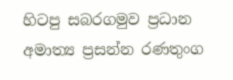හිටපු සබරගමුව ප්‍රධාන අමාත්‍ය ප්‍රසන්න රණතුංග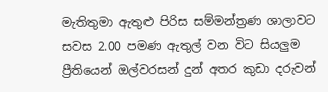මැතිතුමා ඇතුළු පිරිස සම්මන්ත්‍රණ ශාලාවට සවස 2.00 පමණ ඇතුල් වන විට සියලුම ප්‍රීතියෙන් ඔල්වරසන් දුන් අතර කුඩා දරුවන්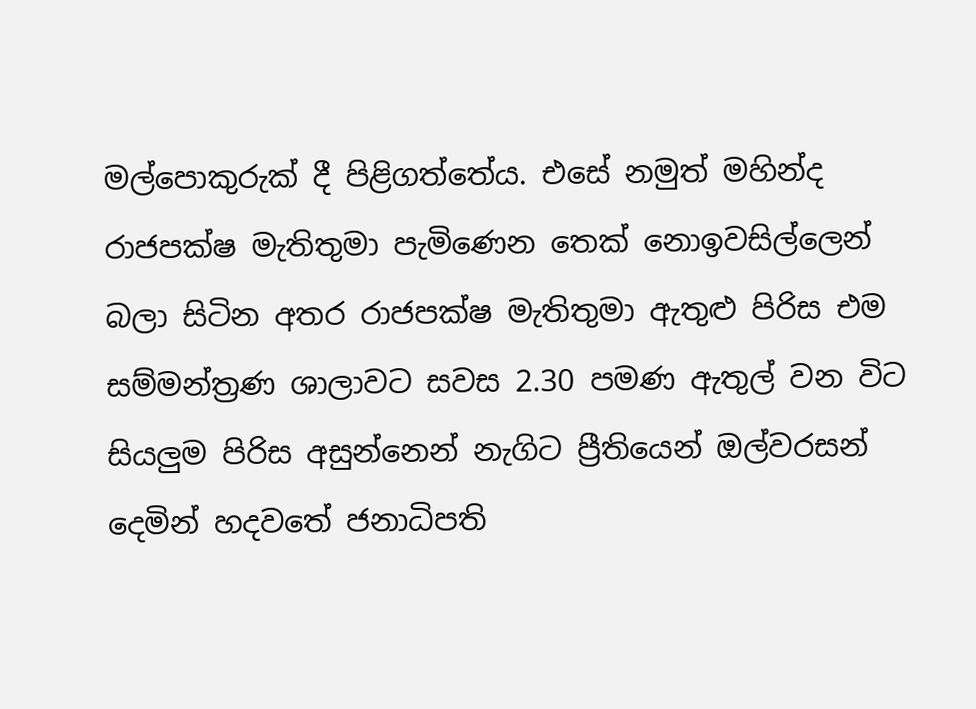මල්පොකුරුක් දී පිළිගත්තේය. එසේ නමුත්‍ මහින්ද රාජපක්ෂ මැතිතුමා පැමිණෙන තෙක් නොඉවසිල්ලෙන් බලා සිටින අතර රාජපක්ෂ මැතිතුමා ඇතුළු පිරිස එම සම්මන්ත්‍රණ ශාලාවට සවස 2.30 පමණ ඇතුල් වන විට සියලුම පිරිස අසුන්නෙන් නැගිට ප්‍රීතියෙන් ඔල්වරසන් දෙමින් හදවතේ ජනාධිපති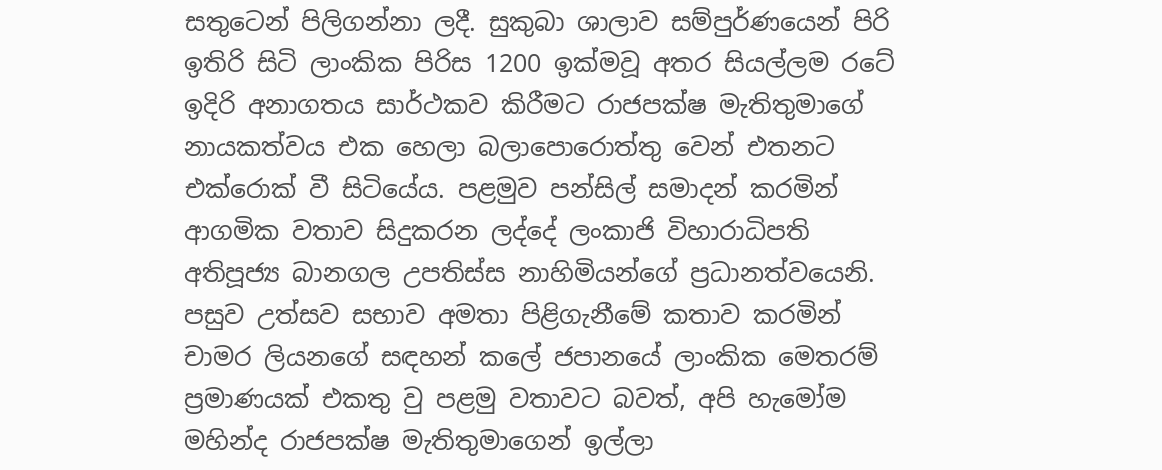සතුටෙන් පිලිගන්නා ලදී. සුකුබා ශාලාව සම්පුර්ණයෙන් පිරි ඉතිරි සිටි ලාංකික පිරිස 1200 ඉක්මවූ අතර සියල්ලම රටේ ඉදිරි අනාගතය සාර්ථකව කිරීමට රාජපක්ෂ මැතිතුමාගේ නායකත්වය එක හෙලා බලාපොරොත්තු වෙන් එතනට එක්රොක් වී සිටියේය. පළමුව පන්සිල් සමාදන් කරමින් ආගමික වතාව සිදුකරන ලද්දේ ලංකාජි විහාරාධිපති අතිපූජ්‍ය බානගල උපතිස්ස නාහිමියන්ගේ ප්‍රධානත්වයෙනි. පසුව උත්සව සභාව අමතා පිළිගැනීමේ කතාව කරමින් චාමර ලියනගේ සඳහන් කලේ ජපානයේ ලාංකික මෙතරම් ප්‍රමාණයක් එකතු වු පළමු වතාවට බවත්, අපි හැමෝම මහින්ද රාජපක්ෂ මැතිතුමාගෙන් ඉල්ලා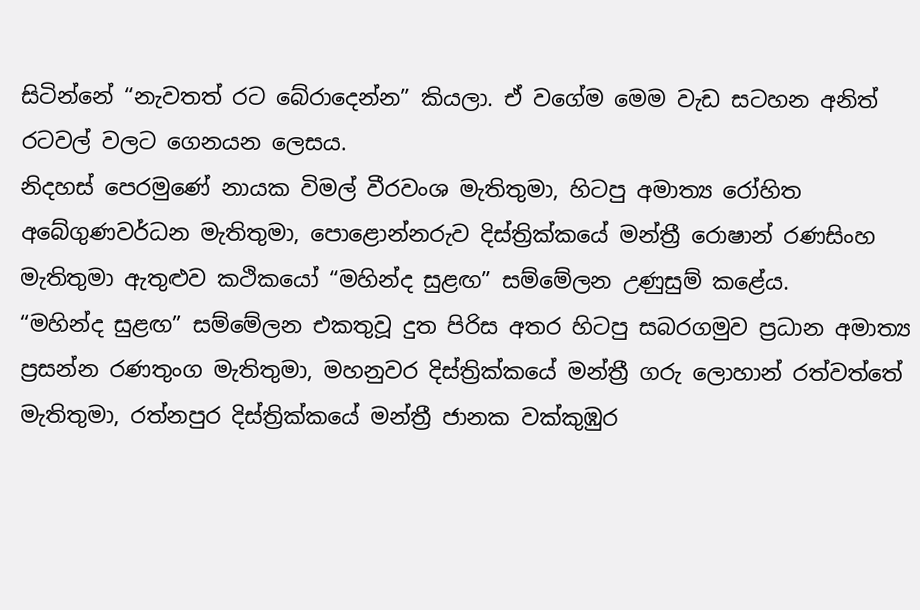සිටින්නේ “නැවතත් රට බේරාදෙන්න” කියලා. ඒ වගේම මෙම වැඩ සටහන අනිත් රටවල් වලට ගෙනයන ලෙසය.
නිදහස් පෙරමුණේ නායක විමල් වීරවංශ මැතිතුමා, හිටපු අමාත්‍ය රෝහිත අබේගුණවර්ධන මැතිතුමා, පොළොන්නරුව දිස්ත්‍රික්කයේ මන්ත්‍රී රොෂාන් රණසිංහ මැතිතුමා ඇතුළුව කථිකයෝ “මහින්ද සුළඟ” සම්මේලන උණුසුම් කළේය.
“මහින්ද සුළඟ” සම්මේලන එකතුවූ දුත පිරිස අතර හිටපු සබරගමුව ප්‍රධාන අමාත්‍ය ප්‍රසන්න රණතුංග මැතිතුමා, මහනුවර දිස්ත්‍රික්කයේ මන්ත්‍රී ගරු ලොහාන් රත්වත්තේ මැතිතුමා, රත්නපුර දිස්ත්‍රික්කයේ මන්ත්‍රී ජානක වක්‌කුඹුර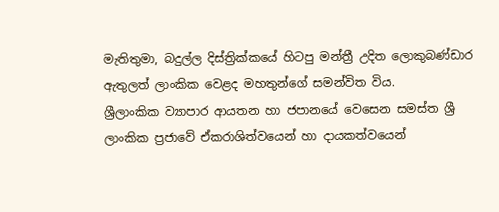මැතිතුමා, බදුල්ල දිස්ත්‍රික්කයේ හිටපු මන්ත්‍රී උදිත ලොකුබණ්ඩාර ඇතුලත් ලාංකික වෙළද මහතුන්ගේ සමන්විත විය.
ශ්‍රීලාංකික ව්‍යාපාර ආයතන හා ජපානයේ වෙසෙන සමස්ත ශ්‍රී ලාංකික ප්‍රජාවේ ඒකරාශිත්වයෙන් හා දායකත්වයෙන්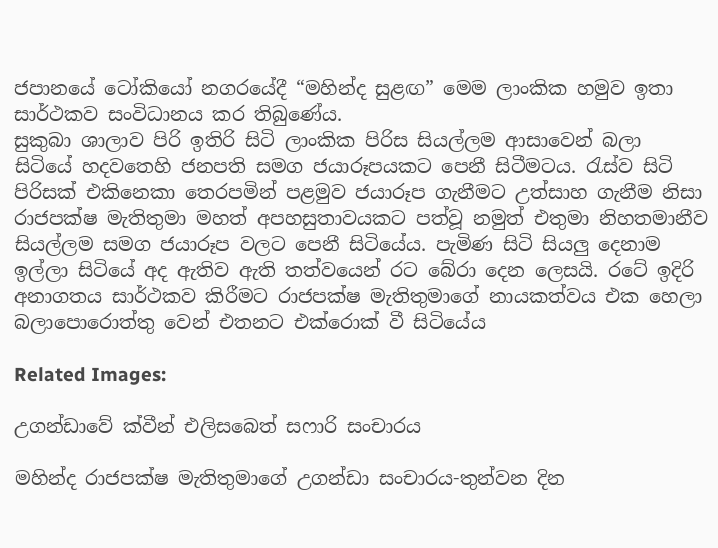ජපානයේ ටෝකියෝ නගරයේදී “මහින්ද සුළඟ” මෙම ලාංකික හමුව ඉතා සාර්ථකව සංවිධානය කර තිබුණේය.
සුකුබා ශාලාව පිරි ඉතිරි සිටි ලාංකික පිරිස සියල්ලම ආසාවෙන් බලා සිටියේ හදවතෙහි ජනපති සමග ජයාරූපයකට පෙනී සිටීමටය. රැස්ව සිටි පිරිසක් එකිනෙකා තෙරපමින් පළමුව ජයාරූප ගැනීමට උත්සාහ ගැනීම නිසා රාජපක්ෂ මැතිතුමා මහත් අපහසුතාවයකට පත්වූ නමුත් එතුමා නිහතමානීව සියල්ලම සමග ජයාරූප වලට පෙනී සිටියේය. පැමිණ සිටි සියලු දෙනාම ඉල්ලා සිටියේ අද ඇතිව ඇති තත්වයෙන් රට බේරා දෙන ලෙසයි. රටේ ඉදිරි අනාගතය සාර්ථකව කිරීමට රාජපක්ෂ මැතිතුමාගේ නායකත්වය එක හෙලා බලාපොරොත්තු වෙන් එතනට එක්රොක් වී සිටියේය

Related Images:

උගන්ඩාවේ ක්වීන් එලිසබෙත් සෆාරි සංචාරය

මහින්ද රාජපක්ෂ මැතිතුමාගේ උගන්ඩා සංචාරය-තුන්වන දින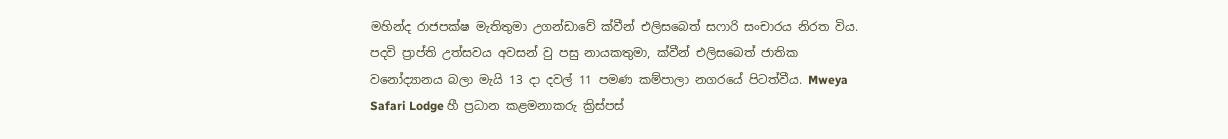මහින්ද රාජපක්ෂ මැතිතුමා උගන්ඩාවේ ක්වීන් එලිසබෙත් සෆාරි සංචාරය නිරත විය. පදවි ප්‍රාප්ති උත්සවය අවසන් වු පසු නායකතුමා, ක්වීන් එලිසබෙත් ජාතික වනෝද්‍යානය බලා මැයි 13 දා දවල් 11 පමණ කම්පාලා නගරයේ පිටත්වීය. Mweya Safari Lodge හී ප්‍රධාන කළමනාකරු ක්‍රිස්පස්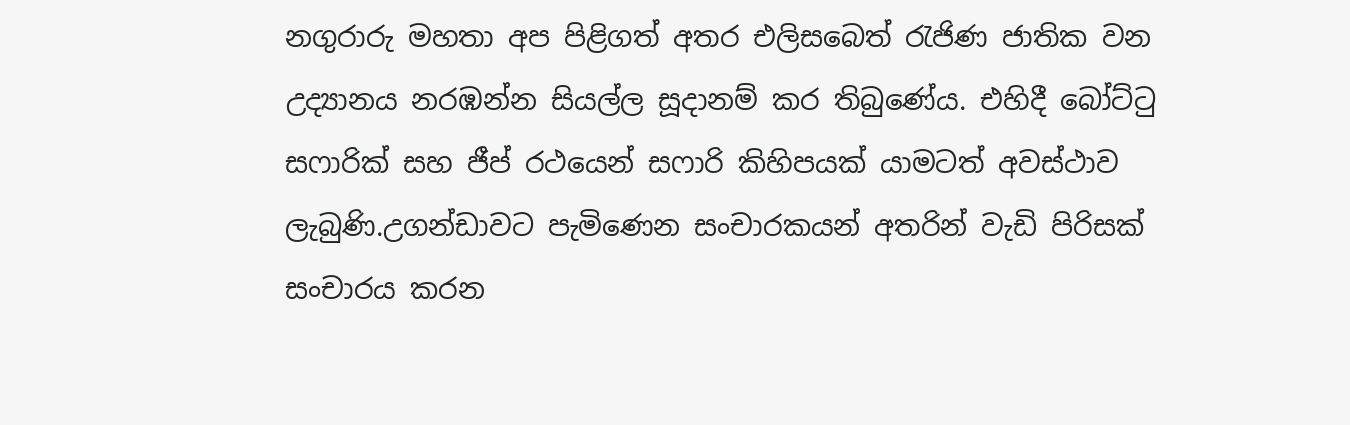නගුරාරු මහතා අප පිළිගත් අතර එලිසබෙත් රැජිණ ජාතික වන උද්‍යානය නරඹන්න සියල්ල සූදානම් කර තිබුණේය. එහිදී බෝට්ටු සෆාරික් සහ ජීප් රථයෙන් සෆාරි කිහිපයක් යාමටත් අවස්ථාව ලැබුණි.උගන්ඩාවට පැමිණෙන සංචාරකයන් අතරින් වැඩි පිරිසක් සංචාරය කරන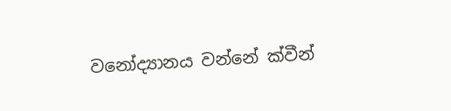වනෝද්‍යානය වන්නේ ක්වීන්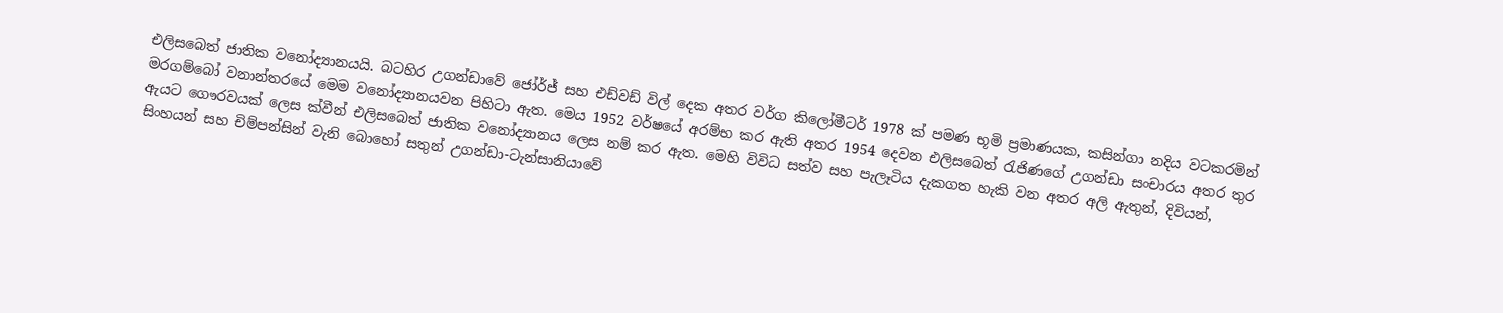එලිසබෙත් ජාතික වනෝද්‍යානයයි. බටහිර උගන්ඩාවේ ජෝර්ජ් සහ එඩ්වඩ් විල් දෙක අතර වර්ග කිලෝමීටර් 1978 ක් පමණ භූමි ප්‍රමාණයක, කසින්ගා නදිය වටකරමින් මරගම්බෝ වනාන්තරයේ මෙම වනෝද්‍යානයවන පිහිටා ඇත. මෙය 1952 වර්ෂයේ අරම්භ කර ඇති අතර 1954 දෙවන එලිසබෙත් රැජිණගේ උගන්ඩා සංචාරය අතර තුර ඇයට ගෞරවයක් ලෙස ක්වීන් එලිසබෙත් ජාතික වනෝද්‍යානය ලෙස නම් කර ඇත. මෙහි විවිධ සත්ව සහ පැලෑටිය දැකගත හැකි වන අතර අලි ඇතුන්, දිවියන්, සිංහයන් සහ චිම්පන්සින් වැනි බොහෝ සතුන් උගන්ඩා-ටැන්සානියාවේ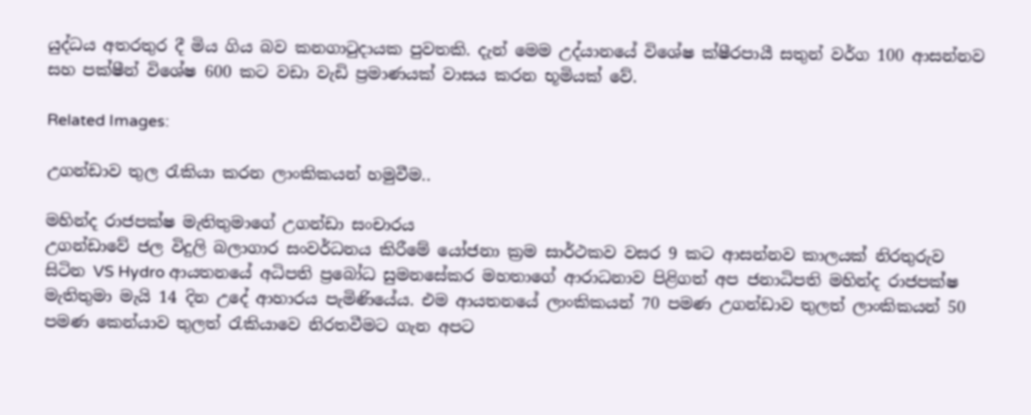යුද්ධය අතරතුර දී මිය ගිය බව කනගාටුදායක පුවතකි. දැන් මෙම උද්යානයේ විශේෂ ක්ෂීරපායී සතුන් වර්ග 100 ආසන්නව සහ පක්ෂීන් විශේෂ 600 කට වඩා වැඩි ප්‍රමාණයක් වාසය කරන භූමියක් වේ.

Related Images:

උගන්ඩාව තුල රැකියා කරන ලාංකිකයන් හමුවීම..

මහින්ද රාජපක්ෂ මැතිතුමාගේ උගන්ඩා සංචාරය
උගන්ඩාවේ ජල විදුලි බලාගාර සංවර්ධනය කිරීමේ යෝජනා ක්‍රම සාර්ථකව වසර 9 කට ආසන්නව කාලයක්‌ නිරතුරුව සිටින VS Hydro ආයතනයේ අධිපති ප්‍රබෝධ සුමනසේකර මහතාගේ ආරාධනාව පිළිගත් අප ජනාධිපති මහින්ද රාජපක්ෂ මැතිතුමා මැයි 14 දින උදේ ආහාරය පැමිණියේය. එම ආයතනයේ ලාංකිකයන් 70 පමණ උගන්ඩාව තුලත් ලාංකිකයන් 50 පමණ කෙන්යාව තුලත් රැකියාවෙ නිරතවීමට ගැන අපට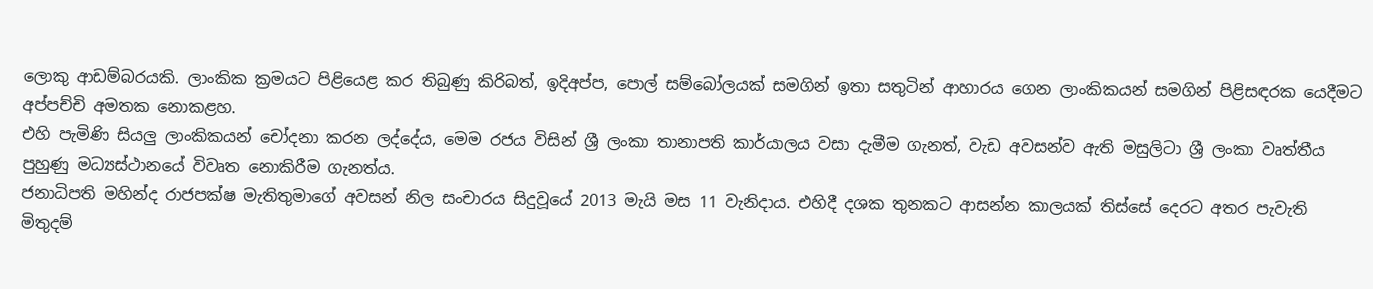ලොකු ආඩම්බරයකි. ලාංකික ක්‍රමයට පිළියෙළ කර තිබුණු කිරිබත්, ඉදිඅප්ප, පොල් සම්බෝලයක් සමගින් ඉතා සතුටින් ආහාරය ගෙන ලාංකිකයන් සමගින් පිළිසඳරක යෙදීමට අප්පච්චි අමතක නොකළහ.
එහි පැමිණි සියලු ලාංකිකයන් චෝදනා කරන ලද්දේය, මෙම රජය විසින් ශ්‍රී ලංකා තානාපති කාර්යාලය වසා දැමීම ගැනත්, වැඩ අවසන්ව ඇති මසුලිටා ශ්‍රී ලංකා වෘත්තීය පුහුණු මධ්‍යස්ථානයේ විවෘත නොකිරීම ගැනත්ය.
ජනාධිපති මහින්ද රාජපක්ෂ මැතිතුමාගේ අවසන් නිල සංචාරය සිදුවූයේ 2013 මැයි මස 11 වැනිදාය. එහිදී දශක තුනකට ආසන්න කාලයක් තිස්සේ දෙරට අතර පැවැති මිතුදම්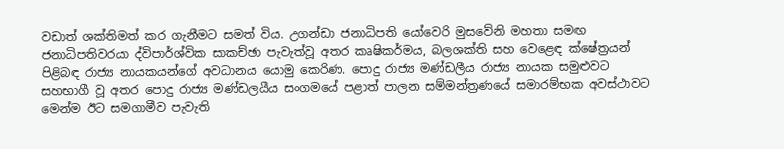වඩාත් ශක්තිමත් කර ගැනීමට සමත් විය. උගන්ඩා ජනාධිපති යෝවෙරි මුසවේනි මහතා සමඟ ජනාධිපතිවරයා ද්විපාර්ශ්වික සාකච්ඡා පැවැත්වූ අතර කෘෂිකර්මය, බලශක්ති සහ වෙළෙඳ ක්ෂේත්‍රයන් පිළිබඳ රාජ්‍ය නායකයන්ගේ අවධානය යොමු කෙරිණ. පොදු රාජ්‍ය මණ්ඩලීය රාජ්‍ය නායක සමුළුවට සහභාගී වූ අතර පොදු රාජ්‍ය මණ්ඩලයීය සංගමයේ පළාත් පාලන සම්මන්ත්‍රණයේ සමාරම්භක අවස්ථාවට මෙන්ම ඊට සමගාමීව පැවැති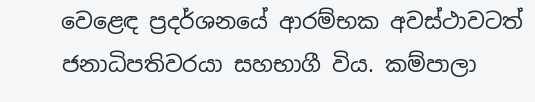වෙළෙඳ ප්‍රදර්ශනයේ ආරම්භක අවස්ථාවටත් ජනාධිපතිවරයා සහභාගී විය. කම්පාලා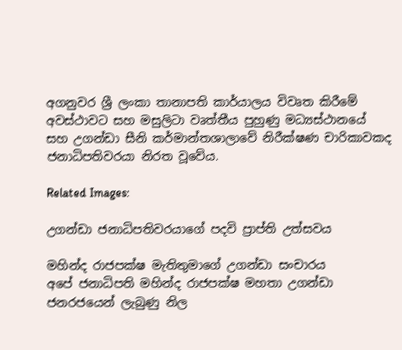අගනුවර ශ්‍රී ලංකා තානාපති කාර්යාලය විවෘත කිරීමේ අවස්ථාවට සහ මසුලිටා වෘත්තීය පුහුණු මධ්‍යස්ථානයේ සහ උගන්ඩා සීනි කර්මාන්තශාලාවේ නිරීක්ෂණ චාරිකාවකද ජනාධිපතිවරයා නිරත වූවේය.

Related Images:

උගන්ඩා ජනාධිපතිවරයාගේ පදවි ප්‍රාප්ති උත්සවය

මහින්ද රාජපක්ෂ මැතිතුමාගේ උගන්ඩා සංචාරය
අපේ ජනාධිපති මහින්ද රාජපක්ෂ මහතා උගන්ඩා ජනරජයෙන් ලැබුණු නිල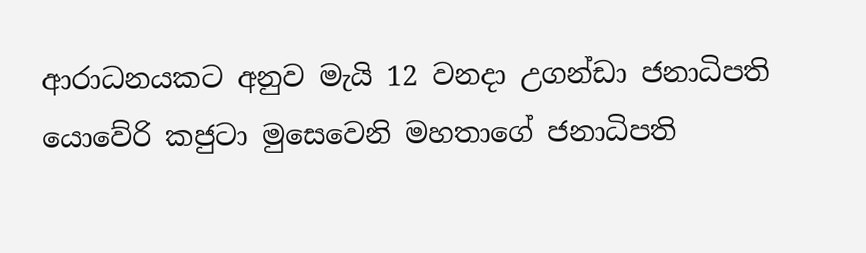ආරාධනයකට අනුව මැයි 12 වනදා උගන්ඩා ජනාධිපති යොවේරි කජුටා මුසෙවෙනි මහතාගේ ජනාධිපති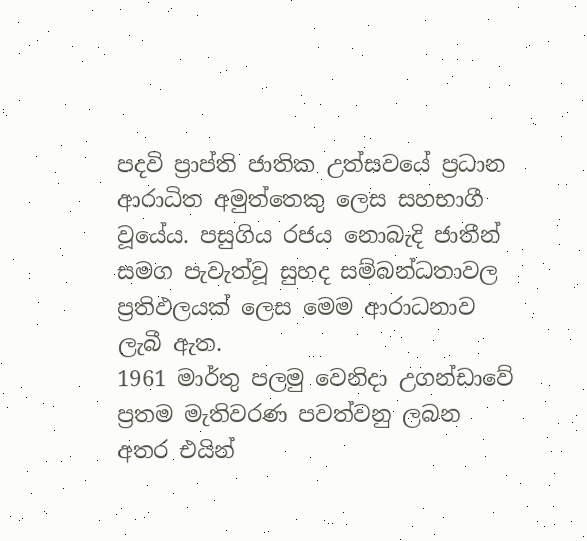පදවි ප්‍රාප්ති ජාතික උත්සවයේ ප්‍රධාන ආරාධිත අමුත්තෙකු ලෙස සහභාගී වූයේය. පසුගිය රජය නොබැදි ජාතීන් සමග පැවැත්වූ සුහද සම්බන්ධතාවල ප්‍රතිඵලයක් ලෙස මෙම ආරාධනාව ලැබී ඇත.
1961 මාර්තු පලමු වෙනිදා උගන්ඩාවේ ප්‍රතම මැතිවරණ පවත්වනු ලබන අතර එයින්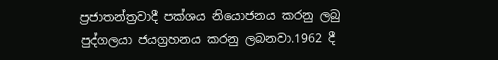ප්‍රජාතන්ත්‍රවාදී පක්ශය නියොජනය කරනු ලබු පුද්ගලයා ජයග්‍රහනය කරනු ලබනවා.1962 දී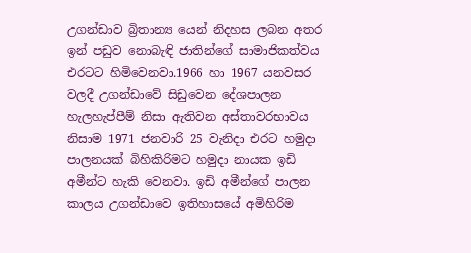උගන්ඩාව බ්‍රිතාන්‍ය යෙන් නිදහස ලබන අතර ඉන් පඩුව නොබැඳි ජාතින්ගේ සාමාජිකත්වය එරටට හිමිවෙනවා.1966 හා 1967 යනවසර වලදී උගන්ඩාවේ සිඩුවෙන දේශපාලන හැලහැප්පීම් නිසා ඇතිවන අස්තාවරභාවය නිසාම 1971 ජනවාරි 25 වැනිදා එරට හමුදා පාලනයක් බිහිකිරිමට හමුදා නායක ඉඩි අමීන්ට හැකි වෙනවා. ඉඩි අමීන්ගේ පාලන කාලය උගන්ඩාවෙ ඉතිහාසයේ අමිහිරිම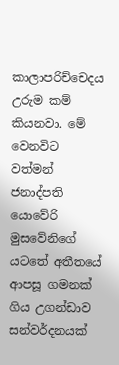කාලාපරිච්චෙදය උරුම කම් කියනවා. මේ වෙනවිට වත්මන් ජනාද්පති යොවේරි මුසවේනිගේ යටතේ අතීතයේ ආපසූ ගමනක් ගිය උගන්ඩාව සන්වර්දනයක්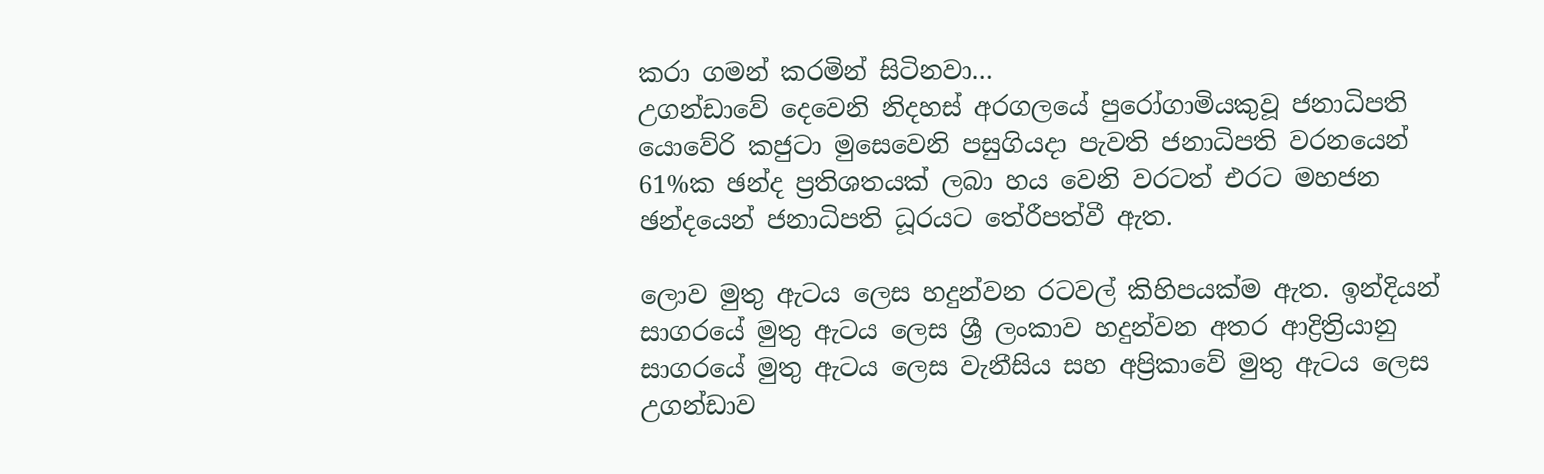කරා ගමන් කරමින් සිටිනවා…
උගන්ඩාවේ දෙවෙනි නිදහස් අරගලයේ පුරෝගාමියකුවූ ජනාධිපති යොවේරි කජුටා මුසෙවෙනි පසුගියදා පැවති ජනාධිපති වරනයෙන් 61%ක ඡන්ද ප්‍රතිශතයක් ලබා හය වෙනි වරටත් එරට මහජන ඡන්දයෙන් ජනාධිපති ධූරයට තේරීපත්වී ඇත.

ලොව මුතු ඇටය ලෙස හදුන්වන රටවල් කිහිපයක්ම ඇත. ඉන්දියන් සාගරයේ මුතු ඇටය ලෙස ශ්‍රී ලංකාව හදුන්වන අතර ආද්‍රිත්‍රියානු සාගරයේ මුතු ඇටය ලෙස වැනීසිය සහ අප්‍රිකාවේ මුතු ඇටය ලෙස උගන්ඩාව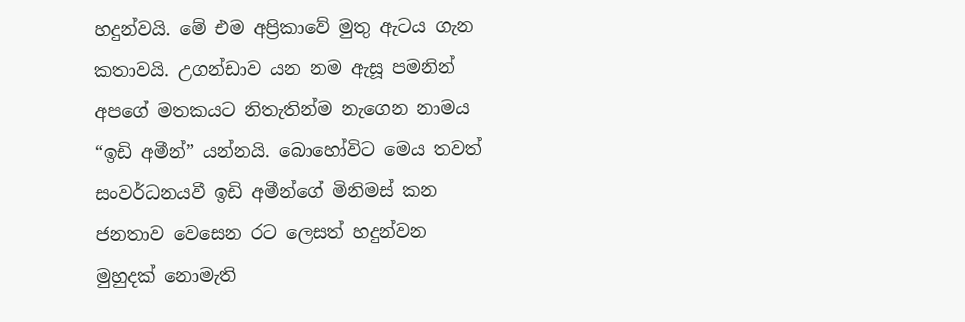හදුන්වයි. මේ එම අප්‍රිකාවේ මුතු ඇටය ගැන කතාවයි. උගන්ඩාව යන නම ඇසූ පමනින් අපගේ මතකයට නිතැතින්ම නැගෙන නාමය “ඉඩි අමීන්” යන්නයි. බොහෝවිට මෙය තවත් සංවර්ධනයවී ඉඩි අමීන්ගේ මිනිමස් කන ජනතාව වෙසෙන රට ලෙසත් හදුන්වන මුහුදක් නොමැති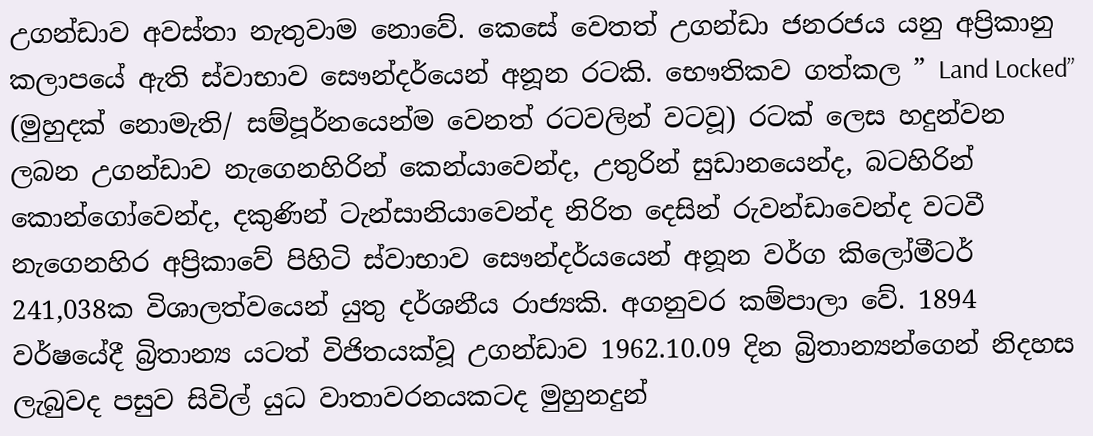උගන්ඩාව අවස්තා නැතුවාම නොවේ. කෙසේ වෙතත් උගන්ඩා ජනරජය යනු අප්‍රිකානු කලාපයේ ඇති ස්වාභාව සෞන්දර්යෙන් අනූන රටකි. භෞතිකව ගත්කල ” Land Locked” (මුහුදක් නොමැති/ සම්පූර්නයෙන්ම වෙනත් රටවලින් වටවූ) රටක් ලෙස හදුන්වන ලබන උගන්ඩාව නැගෙනහිරින් කෙන්යාවෙන්ද, උතුරින් සුඩානයෙන්ද, බටහිරින් කොන්ගෝවෙන්ද, දකුණින් ටැන්සානියාවෙන්ද නිරිත දෙසින් රුවන්ඩාවෙන්ද වටවී නැගෙනහිර අප්‍රිකාවේ පිහිටි ස්වාභාව සෞන්දර්යයෙන් අනූන වර්ග කිලෝමීටර් 241,038ක විශාලත්වයෙන් යුතු දර්ශනීය රාජ්‍යකි. අගනුවර කම්පාලා වේ. 1894 වර්ෂයේදී බ්‍රිතාන්‍ය යටත් විජිතයක්වූ උගන්ඩාව 1962.10.09 දින බ්‍රිතාන්‍යන්ගෙන් නිදහස ලැබුවද පසුව සිවිල් යුධ වාතාවරනයකටද මුහුනදුන්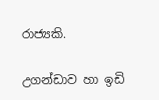රාජ්‍යකි.

උගන්ඩාව හා ඉඩි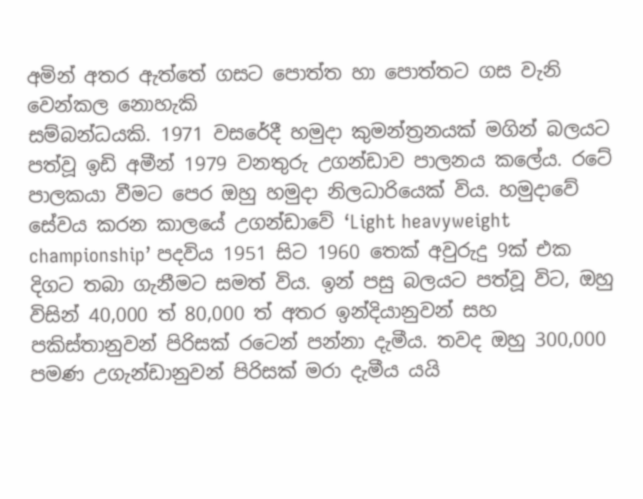අමින් අතර ඇත්තේ ගසට පොත්ත හා පොත්තට ගස වැනි වෙන්කල නොහැකි
සම්බන්ධයකි. 1971 වසරේදී හමුදා කුමන්ත්‍රනයක් මගින් බලයට පත්වූ ඉඩි අමීන් 1979 වනතුරු උගන්ඩාව පාලනය කලේය. රටේ පාලකයා වීමට පෙර ඔහු හමුදා නිලධාරියෙක් විය. හමුදාවේ සේවය කරන කාලයේ උගන්ඩාවේ ‘Light heavyweight championship’ පදවිය 1951 සිට 1960 තෙක් අවුරුදු 9ක් එක දිගට තබා ගැනීමට සමත් විය. ඉන් පසු බලයට පත්වූ විට, ඔහු විසින් 40,000 ත් 80,000 ත් අතර ඉන්දියානුවන් සහ පකිස්තානුවන් පිරිසක් රටෙන් පන්නා දැමීය. තවද ඔහු 300,000 පමණ උගැන්ඩානුවන් පිරිසක් මරා දැමීය යයි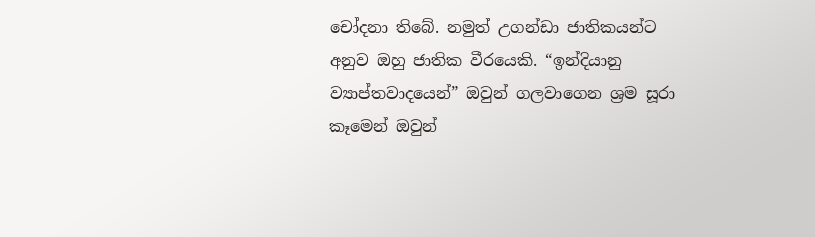චෝදනා තිබේ. නමුත් උගන්ඩා ජාතිකයන්ට අනුව ඔහු ජාතික වීරයෙකි. “ඉන්දියානු ව්‍යාප්තවාදයෙන්” ඔවුන් ගලවාගෙන ශ්‍රම සූරා කෑමෙන් ඔවුන්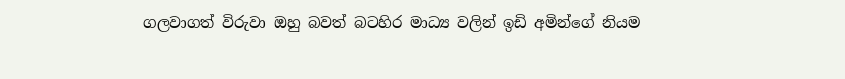ගලවාගත් විරුවා ඔහු බවත් බටහිර මාධ්‍ය වලින් ඉඩි අමින්ගේ නියම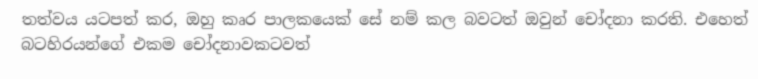තත්වය යටපත් කර, ඔහු කෘර පාලකයෙක් සේ නම් කල බවටත් ඔවුන් චෝදනා කරති. එහෙත් බටහිරයන්ගේ එකම චෝදනාවකටවත්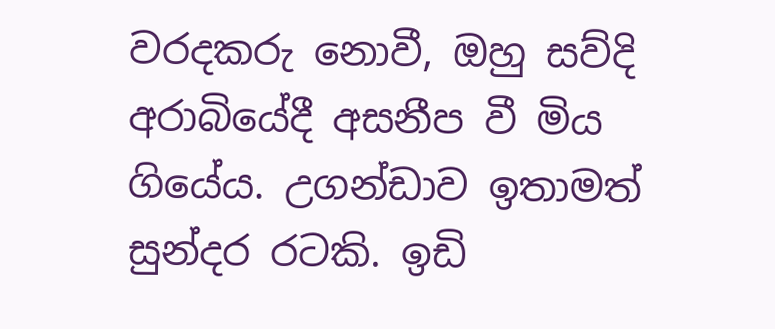වරදකරු නොවී, ඔහු සව්දි අරාබියේදී අසනීප වී මිය ගියේය. උගන්ඩාව ඉතාමත් සුන්දර රටකි. ඉඩි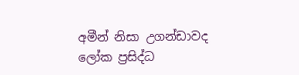අමීන් නිසා උගන්ඩාවද ලෝක ප්‍රසිද්ධ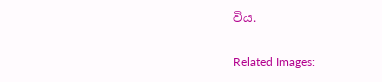විය.

Related Images: